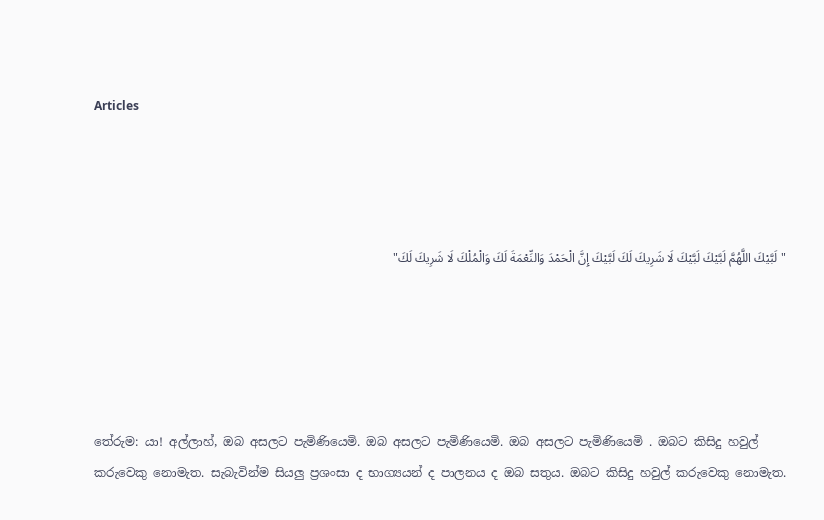Articles




"لَبَّيْكَ اللَّهُمَّ لَبَّيْكَ لَبَّيْكَ لَا شَرِيكَ لَكَ لَبَّيْكَ إِنَّ الْحَمْدَ وَالنِّعْمَةَ لَكَ وَالْمُلْكَ لَا شَرِيكَ لَكَ"





තේරුම: යා! අල්ලාහ්, ඔබ අසලට පැමිණියෙමි. ඔබ අසලට පැමිණියෙමි. ඔබ අසලට පැමිණියෙමි . ඔබට කිසිදු හවුල් කරුවෙකු නොමැත. සැබැවින්ම සියලු ප්‍රශංසා ද භාග්‍යයන් ද පාලනය ද ඔබ සතුය. ඔබට කිසිදු හවුල් කරුවෙකු නොමැත.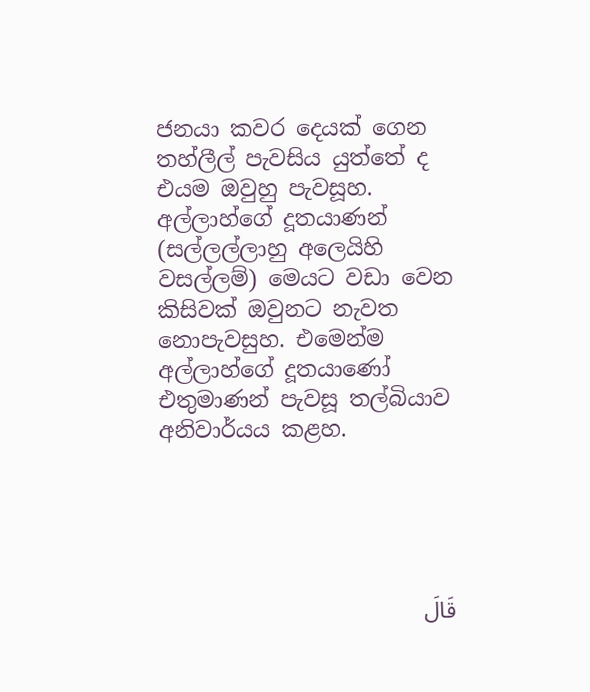ජනයා කවර දෙයක් ගෙන තහ්ලීල් පැවසිය යුත්තේ ද එයම ඔවුහු පැවසූහ. අල්ලාහ්ගේ දූතයාණන් (සල්ලල්ලාහු අලෙයිහි වසල්ලම්) මෙයට වඩා වෙන කිසිවක් ඔවුනට නැවත නොපැවසුහ. එමෙන්ම අල්ලාහ්ගේ දූතයාණෝ එතුමාණන් පැවසූ තල්බියාව අනිවාර්යය කළහ.





قَالَ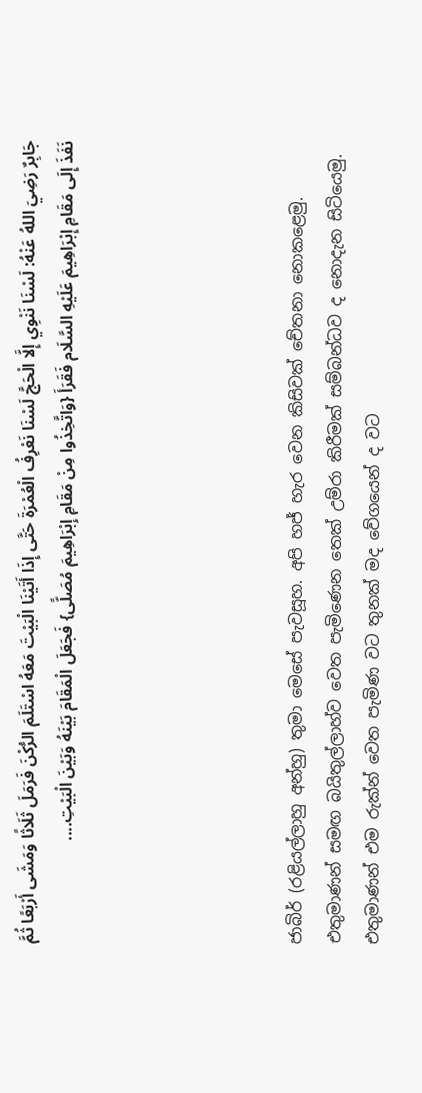جَابِرٌ رَضِيَ اللهُ عَنْهُ: لَسْنَا نَنْوِي إِلَّا الْحَجَّ لَسْنَا نَعْرِفُ الْعُمْرَةَ حَتَّى إِذَا أَتَيْنَا الْبَيْتَ مَعَهُ اسْتَلَمَ الرُّكْنَ فَرَمَلَ ثَلَاثًا وَمَشَى أَرْبَعًا ثُمَّ نَفَذَ إِلَى مَقَامِ إِبْرَاهِيمَ عَلَيْهِ السَّلَام فَقَرَأَ {وَاتَّخِذُوا مِنْ مَقَامِ إِبْرَاهِيمَ مُصَلًّى} فَجَعَلَ الْمَقَامَ بَيْنَهُ وَبَيْنَ الْبَيْتِ....





ජාබිර් (රළියල්ලාහු අන්හු) තුමා මෙසේ පැවසූහ. අපි හජ් හැර වෙන කිසිවක් චේතනා නොකළෙමු. එතුමාණන් සමඟ බයිතුල්ලාහ්ව වෙත පැමිණෙන තෙක් උම්රා කිරීමක් සම්බන්ධව ද නොදැන සිටියෙමු. එතුමාණන් එම රුක්න් වෙත පැමිණ වට තුනක් මද වේගයෙන් ද වට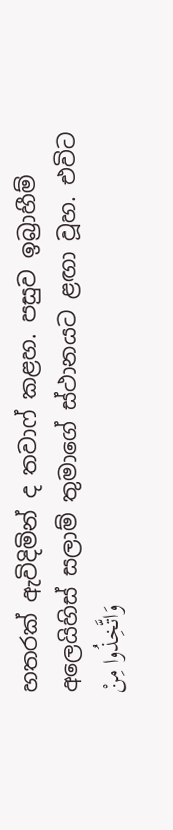හතරක් ඇවිදිමින් ද තවාෆ් කළහ. පසුව ඉබ්‍රාහීම් අලෙයිහිස් සලාම් තුමාගේ ස්ථානයට ළඟා වූහ. එවිට وَاتَّخِذُوا مِنْ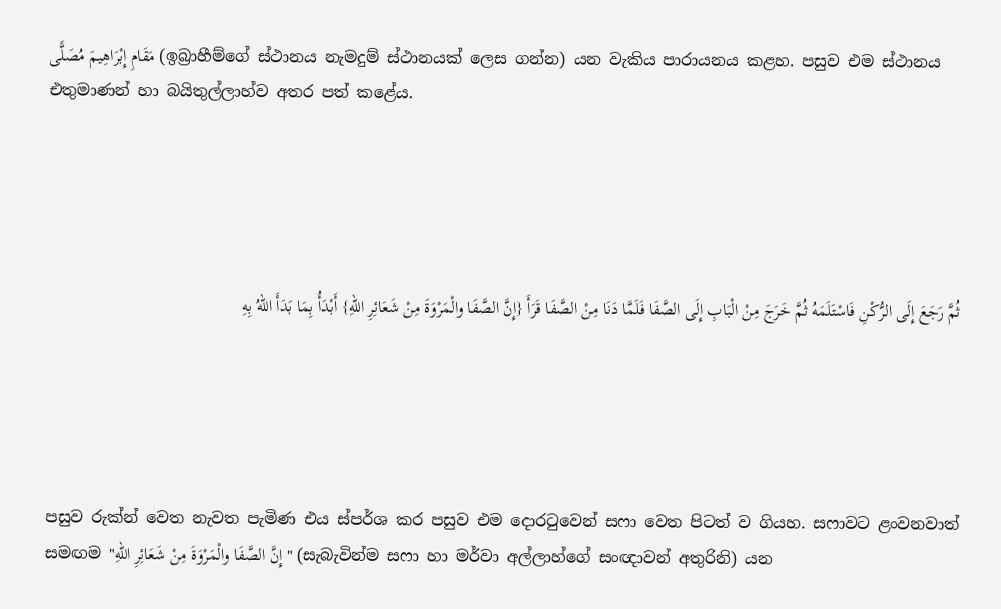مَقَامِ إِبْرَاهِيمَ مُصَلًّى (ඉබ්‍රාහීම්ගේ ස්ථානය නැමදුම් ස්ථානයක් ලෙස ගන්න) යන වැකිය පාරායනය කළහ. පසුව එම ස්ථානය එතුමාණන් හා බයිතුල්ලාහ්ව අතර පත් කළේය.





ثُمَّ رَجَعَ إِلَى الرُّكْنِ فَاسْتَلَمَهُ ثُمَّ خَرَجَ مِنْ الْبَابِ إِلَى الصَّفَا فَلَمَّا دَنَا مِنْ الصَّفَا قَرَأَ {إِنَّ الصَّفَا والْمَرْوَةَ مِنْ شَعَائِرِ اللهِ} أَبْدَأُ بِمَا بَدَأَ اللهُ بِهِ





පසුව රුක්න් වෙත නැවත පැමිණ එය ස්පර්ශ කර පසුව එම දොරටුවෙන් සෆා වෙත පිටත් ව ගියහ. සෆාවට ළංවනවාත් සමඟම "إِنَّ الصَّفَا والْمَرْوَةَ مِنْ شَعَائِرِ اللهِ" (සැබැවින්ම සෆා හා මර්වා අල්ලාහ්ගේ සංඥාවන් අතුරිනි) යන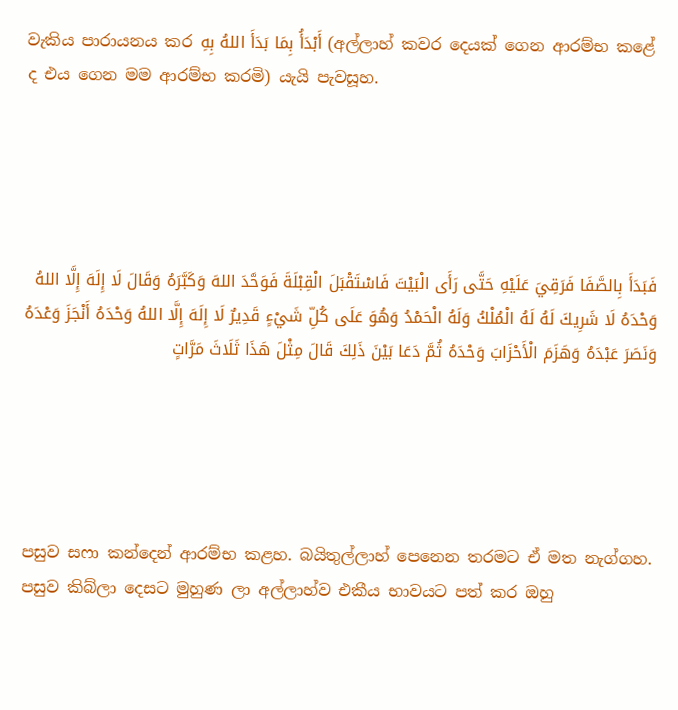වැකිය පාරායනය කර أَبْدَأُ بِمَا بَدَأَ اللهُ بِهِ (අල්ලාහ් කවර දෙයක් ගෙන ආරම්භ කළේ ද එය ගෙන මම ආරම්භ කරමි) යැයි පැවසූහ.





فَبَدَأَ بِالصَّفَا فَرَقِيَ عَلَيْهِ حَتَّى رَأَى الْبَيْتَ فَاسْتَقْبَلَ الْقِبْلَةَ فَوَحَّدَ اللهَ وَكَبَّرَهُ وَقَالَ لَا إِلَهَ إِلَّا اللهُ وَحْدَهُ لَا شَرِيكَ لَهُ لَهُ الْمُلْكُ وَلَهُ الْحَمْدُ وَهُوَ عَلَى كُلِّ شَيْءٍ قَدِيرٌ لَا إِلَهَ إِلَّا اللهُ وَحْدَهُ أَنْجَزَ وَعْدَهُ وَنَصَرَ عَبْدَهُ وَهَزَمَ الْأَحْزَابَ وَحْدَهُ ثُمَّ دَعَا بَيْنَ ذَلِكَ قَالَ مِثْلَ هَذَا ثَلَاثَ مَرَّاتٍ





පසුව සෆා කන්දෙන් ආරම්භ කළහ. බයිතුල්ලාහ් පෙනෙන තරමට ඒ මත නැග්ගහ. පසුව කිබ්ලා දෙසට මුහුණ ලා අල්ලාහ්ව එකීය භාවයට පත් කර ඔහු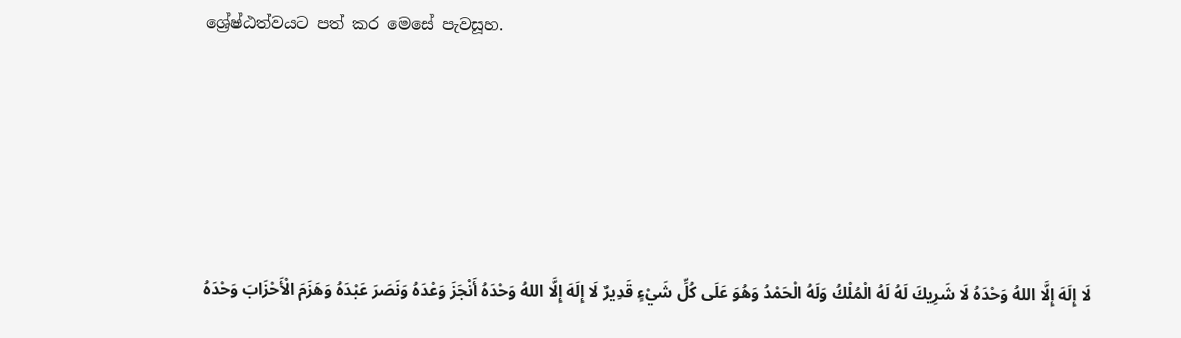ශ්‍රේෂ්ඨත්වයට පත් කර මෙසේ පැවසූහ.





لَا إِلَهَ إِلَّا اللهُ وَحْدَهُ لَا شَرِيكَ لَهُ لَهُ الْمُلْكُ وَلَهُ الْحَمْدُ وَهُوَ عَلَى كُلِّ شَيْءٍ قَدِيرٌ لَا إِلَهَ إِلَّا اللهُ وَحْدَهُ أَنْجَزَ وَعْدَهُ وَنَصَرَ عَبْدَهُ وَهَزَمَ الْأَحْزَابَ وَحْدَهُ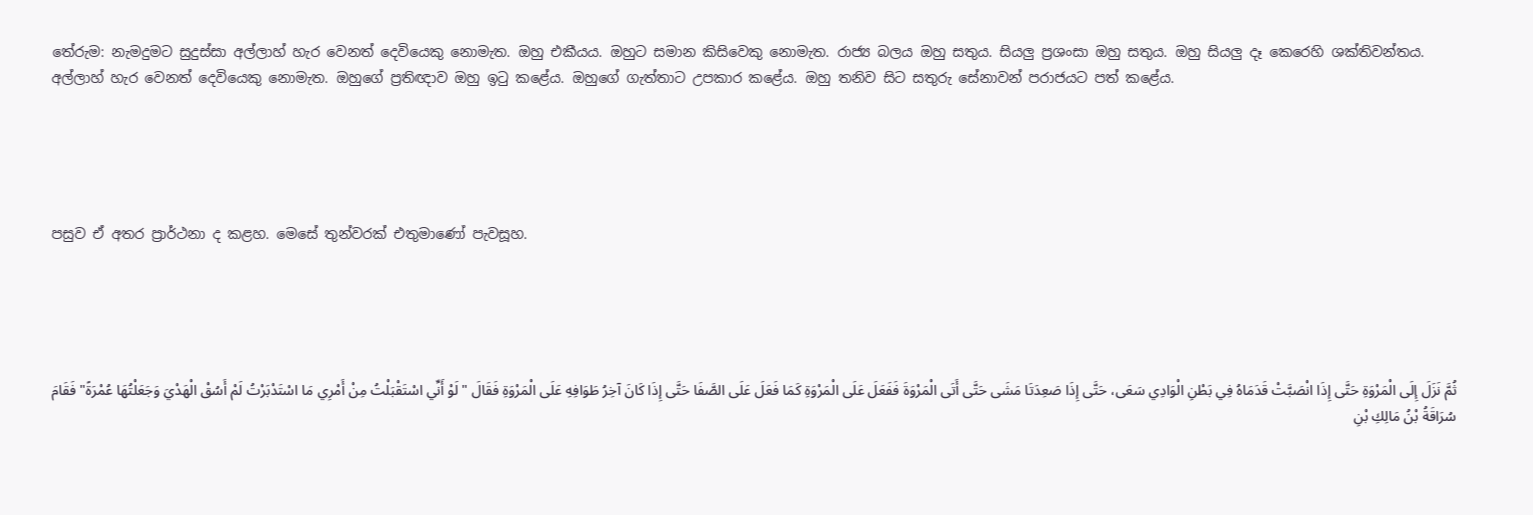තේරුම: නැමදුමට සුදුස්සා අල්ලාහ් හැර වෙනත් දෙවියෙකු නොමැත. ඔහු එකීයය. ඔහුට සමාන කිසිවෙකු නොමැත. රාජ්‍ය බලය ඔහු සතුය. සියලු ප්‍රශංසා ඔහු සතුය. ඔහු සියලු දෑ කෙරෙහි ශක්තිවන්තය. අල්ලාහ් හැර වෙනත් දෙවියෙකු නොමැත. ඔහුගේ ප්‍රතිඥාව ඔහු ඉටු කළේය. ඔහුගේ ගැත්තාට උපකාර කළේය. ඔහු තනිව සිට සතුරු සේනාවන් පරාජයට පත් කළේය.





පසුව ඒ අතර ප්‍රාර්ථනා ද කළහ. මෙසේ තුන්වරක් එතුමාණෝ පැවසූහ.





ثُمَّ نَزَلَ إِلَى الْمَرْوَةِ حَتَّى إِذَا انْصَبَّتْ قَدَمَاهُ فِي بَطْنِ الْوَادِي سَعَى، حَتَّى إِذَا صَعِدَتَا مَشَى حَتَّى أَتَى الْمَرْوَةَ فَفَعَلَ عَلَى الْمَرْوَةِ كَمَا فَعَلَ عَلَى الصَّفَا حَتَّى إِذَا كَانَ آخِرُ طَوَافِهِ عَلَى الْمَرْوَةِ فَقَالَ "لَوْ أَنِّي اسْتَقْبَلْتُ مِنْ أَمْرِي مَا اسْتَدْبَرْتُ لَمْ أَسُقْ الْهَدْيَ وَجَعَلْتُهَا عُمْرَةً" فَقَامَ سُرَاقَةُ بْنُ مَالِكِ بْنِ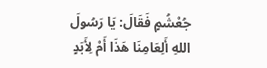جُعْشُمٍ فَقَالَ: يَا رَسُولَ اللهِ أَلِعَامِنَا هَذَا أَمْ لِأَبَدٍ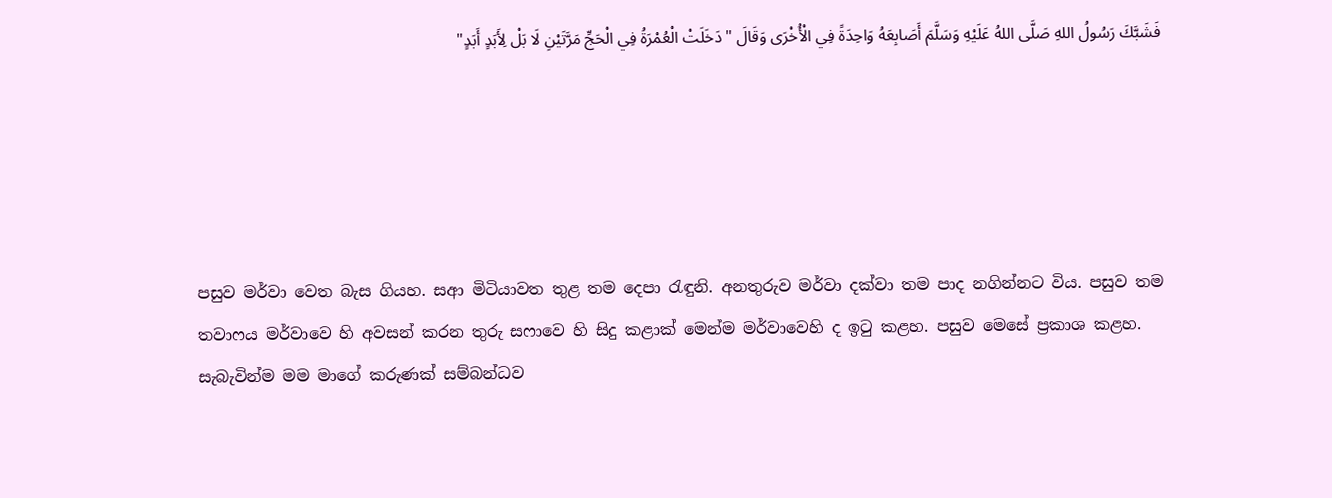فَشَبَّكَ رَسُولُ اللهِ صَلَّى اللهُ عَلَيْهِ وَسَلَّمَ أَصَابِعَهُ وَاحِدَةً فِي الْأُخْرَى وَقَالَ "دَخَلَتْ الْعُمْرَةُ فِي الْحَجِّ مَرَّتَيْنِ لَا بَلْ لِأَبَدٍ أَبَدٍ"





පසුව මර්වා වෙත බැස ගියහ. සආ මිටියාවත තුළ තම දෙපා රැඳුනි. අනතුරුව මර්වා දක්වා තම පාද නගින්නට විය. පසුව තම තවාෆය මර්වාවෙ හි අවසන් කරන තුරු සෆාවෙ හි සිදු කළාක් මෙන්ම මර්වාවෙහි ද ඉටු කළහ. පසුව මෙසේ ප්‍රකාශ කළහ. සැබැවින්ම මම මාගේ කරුණක් සම්බන්ධව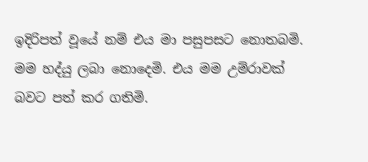ඉදිරිපත් වූයේ නම් එය මා පසුපසට නොතබමි. මම හද්යු ලබා නොදෙමි. එය මම උම්රාවක් බවට පත් කර ගතිමි.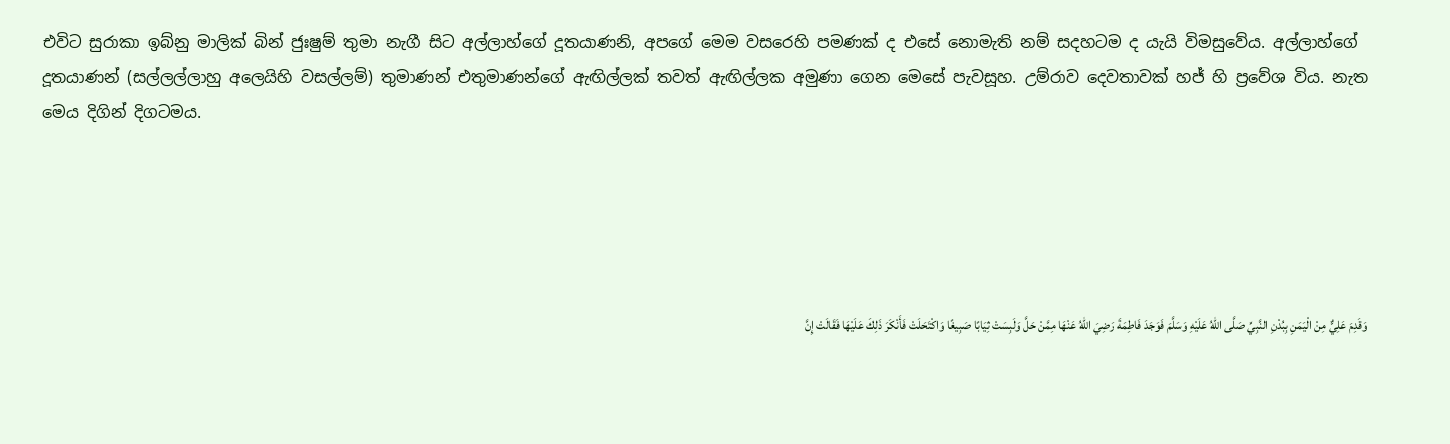එවිට සුරාකා ඉබ්නු මාලික් බින් ජුඃෂුම් තුමා නැගී සිට අල්ලාහ්ගේ දූතයාණනි, අපගේ මෙම වසරෙහි පමණක් ද එසේ නොමැති නම් සදහටම ද යැයි විමසුවේය. අල්ලාහ්ගේ දූතයාණන් (සල්ලල්ලාහු අලෙයිහි වසල්ලම්) තුමාණන් එතුමාණන්ගේ ඇඟිල්ලක් තවත් ඇඟිල්ලක අමුණා ගෙන මෙසේ පැවසූහ. උම්රාව දෙවතාවක් හජ් හි ප්‍රවේශ විය. නැත මෙය දිගින් දිගටමය.





وَقَدِمَ عَلِيٌّ مِنْ الْيَمَنِ بِبُدْنِ النَّبِيِّ صَلَّى اللهُ عَلَيْهِ وَسَلَّمَ فَوَجَدَ فَاطِمَةَ رَضِيَ اللهُ عَنْهَا مِمَّنْ حَلَّ وَلَبِسَتْ ثِيَابًا صَبِيغًا وَاكْتَحَلَتْ فَأَنْكَرَ ذَلِكَ عَلَيْهَا فَقَالَتْ إِنَّ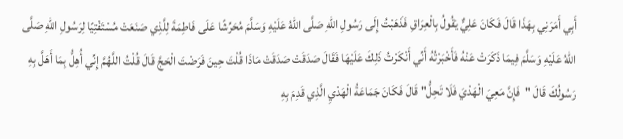أَبِي أَمَرَنِي بِهَذَا قَالَ فَكَانَ عَلِيٌّ يَقُولُ بِالْعِرَاقِ فَذَهَبْتُ إِلَى رَسُولِ اللهِ صَلَّى اللهُ عَلَيْهِ وَسَلَّمَ مُحَرِّشًا عَلَى فَاطِمَةَ لِلَّذِي صَنَعَتْ مُسْتَفْتِيًا لِرَسُولِ اللهِ صَلَّى اللهُ عَلَيْهِ وَسَلَّمَ فِيمَا ذَكَرَتْ عَنْهُ فَأَخْبَرْتُهُ أَنِّي أَنْكَرْتُ ذَلِكَ عَلَيْهَا فَقَالَ صَدَقَتْ صَدَقَتْ مَاذَا قُلْتَ حِينَ فَرَضْتَ الْحَجَّ قَالَ قُلْتُ اللَّهُمَّ إِنِّي أُهِلُّ بِمَا أَهَلَّ بِهِ رَسُولُكَ قَالَ "فَإِنَّ مَعِيَ الْهَدْيَ فَلَا تَحِلُّ" قَالَ فَكَانَ جَمَاعَةُ الْهَدْيِ الَّذِي قَدِمَ بِهِ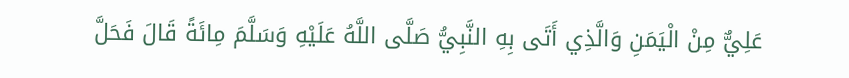عَلِيٌّ مِنْ الْيَمَنِ وَالَّذِي أَتَى بِهِ النَّبِيُّ صَلَّى اللَّهُ عَلَيْهِ وَسَلَّمَ مِائَةً قَالَ فَحَلَّ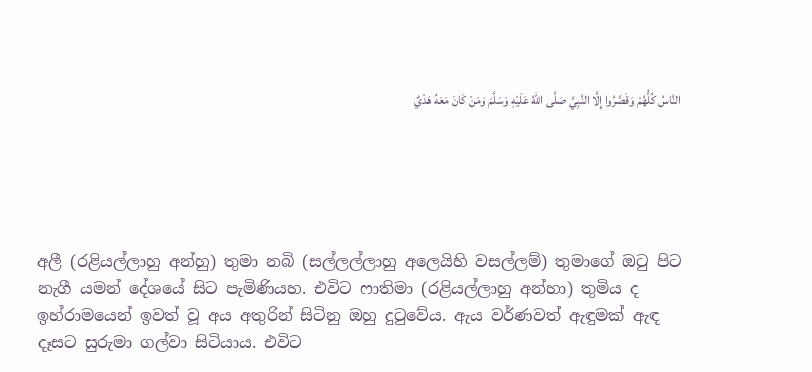النَّاسُ كُلُّهُمْ وَقَصَّرُوا إِلَّا النَّبِيَّ صَلَّى اللهُ عَلَيْهِ وَسَلَّمَ وَمَنْ كَانَ مَعَهُ هَدْيٌ





අලී (රළියල්ලාහු අන්හු) තුමා නබි (සල්ලල්ලාහු අලෙයිහි වසල්ලම්) තුමාගේ ඔටු පිට නැගී යමන් දේශයේ සිට පැමිණියහ. එවිට ෆාතිමා (රළියල්ලාහු අන්හා) තුමිය ද ඉහ්රාමයෙන් ඉවත් වූ අය අතුරින් සිටිනු ඔහු දුටුවේය. ඇය වර්ණවත් ඇඳුමක් ඇඳ දෑසට සුරුමා ගල්වා සිටියාය. එවිට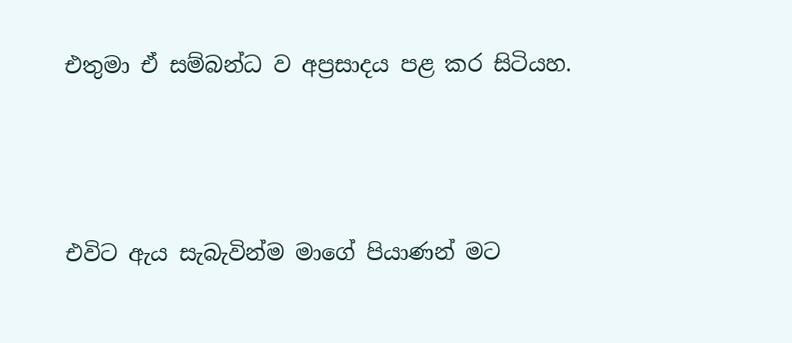එතුමා ඒ සම්බන්ධ ව අප්‍රසාදය පළ කර සිටියහ.





එවිට ඇය සැබැවින්ම මාගේ පියාණන් මට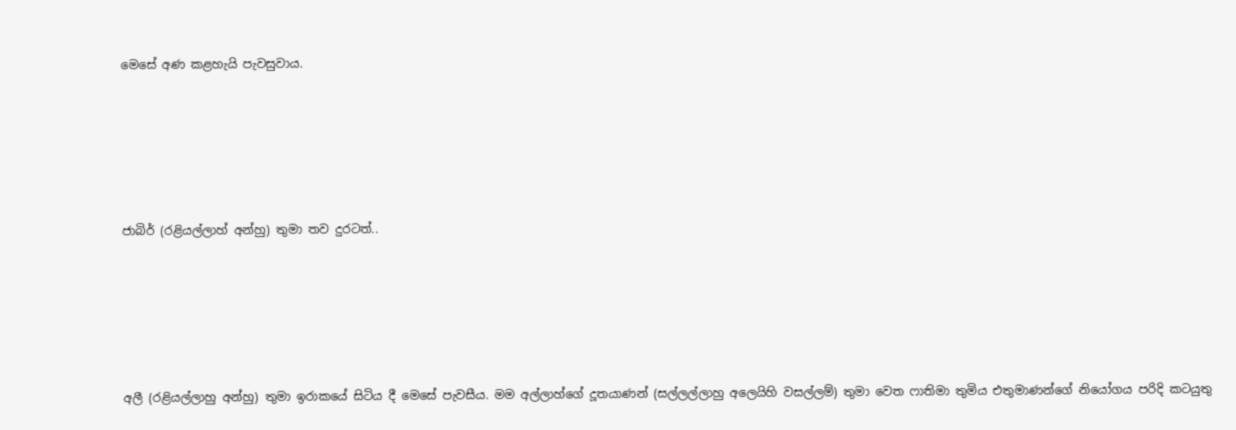මෙසේ අණ කළහැයි පැවසුවාය.





ජාබිර් (රළියල්ලාහ් අන්හු) තුමා තව දුරටත්..





අලී (රළියල්ලාහු අන්හු) තුමා ඉරාකයේ සිටිය දී මෙසේ පැවසීය. මම අල්ලාහ්ගේ දූතයාණන් (සල්ලල්ලාහු අලෙයිහි වසල්ලම්) තුමා වෙත ෆාතිමා තුමිය එතුමාණන්ගේ නියෝගය පරිදි කටයුතු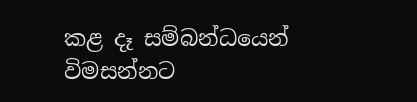කළ දෑ සම්බන්ධයෙන් විමසන්නට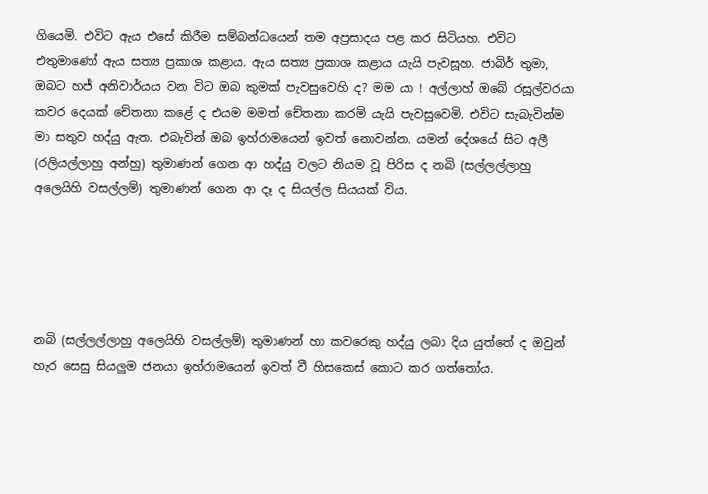ගියෙමි. එවිට ඇය එසේ කිරීම සම්බන්ධයෙන් තම අප්‍රසාදය පළ කර සිටියහ. එවිට එතුමාණෝ ඇය සත්‍ය ප්‍රකාශ කළාය. ඇය සත්‍ය ප්‍රකාශ කළාය යැයි පැවසූහ. ජාබිර් තුමා, ඔබට හජ් අනිවාර්යය වන විට ඔබ කුමක් පැවසුවෙහි ද? මම යා ! අල්ලාහ් ඔබේ රසූල්වරයා කවර දෙයක් චේතනා කළේ ද එයම මමත් චේතනා කරමි යැයි පැවසුවෙමි. එවිට සැබැවින්ම මා සතුව හද්යු ඇත. එබැවින් ඔබ ඉහ්රාමයෙන් ඉවත් නොවන්න. යමන් දේශයේ සිට අලී (රලියල්ලාහු අන්හු) තුමාණන් ගෙන ආ හද්යු වලට නියම වූ පිරිස ද නබි (සල්ලල්ලාහු අලෙයිහි වසල්ලම්) තුමාණන් ගෙන ආ දෑ ද සියල්ල සියයක් විය.





නබි (සල්ලල්ලාහු අලෙයිහි වසල්ලම්) තුමාණන් හා කවරෙකු හද්යු ලබා දිය යුත්තේ ද ඔවුන් හැර සෙසු සියලුම ජනයා ඉහ්රාමයෙන් ඉවත් වී හිසකෙස් කොට කර ගත්තෝය.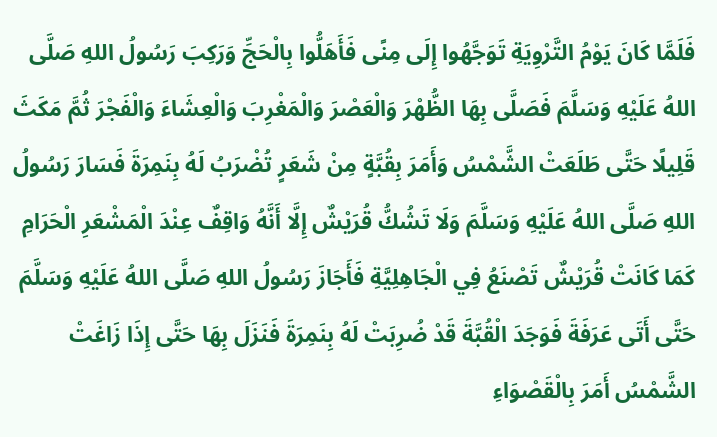فَلَمَّا كَانَ يَوْمُ التَّرْوِيَةِ تَوَجَّهُوا إِلَى مِنًى فَأَهَلُّوا بِالْحَجِّ وَرَكِبَ رَسُولُ اللهِ صَلَّى اللهُ عَلَيْهِ وَسَلَّمَ فَصَلَّى بِهَا الظُّهْرَ وَالْعَصْرَ وَالْمَغْرِبَ وَالْعِشَاءَ وَالْفَجْرَ ثُمَّ مَكَثَ قَلِيلًا حَتَّى طَلَعَتْ الشَّمْسُ وَأَمَرَ بِقُبَّةٍ مِنْ شَعَرٍ تُضْرَبُ لَهُ بِنَمِرَةَ فَسَارَ رَسُولُ اللهِ صَلَّى اللهُ عَلَيْهِ وَسَلَّمَ وَلَا تَشُكُّ قُرَيْشٌ إِلَّا أَنَّهُ وَاقِفٌ عِنْدَ الْمَشْعَرِ الْحَرَامِ كَمَا كَانَتْ قُرَيْشٌ تَصْنَعُ فِي الْجَاهِلِيَّةِ فَأَجَازَ رَسُولُ اللهِ صَلَّى اللهُ عَلَيْهِ وَسَلَّمَ حَتَّى أَتَى عَرَفَةَ فَوَجَدَ الْقُبَّةَ قَدْ ضُرِبَتْ لَهُ بِنَمِرَةَ فَنَزَلَ بِهَا حَتَّى إِذَا زَاغَتْ الشَّمْسُ أَمَرَ بِالْقَصْوَاءِ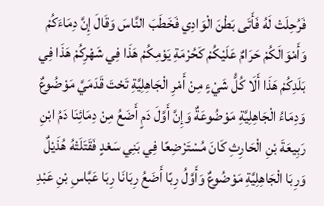فَرُحِلَتْ لَهُ فَأَتَى بَطْنَ الْوَادِي فَخَطَبَ النَّاسَ وَقَالَ إِنَّ دِمَاءَكُمْ وَأَمْوَالَكُمْ حَرَامٌ عَلَيْكُمْ كَحُرْمَةِ يَوْمِكُمْ هَذَا فِي شَهْرِكُمْ هَذَا فِي بَلَدِكُمْ هَذَا أَلَا كُلُّ شَيْءٍ مِنْ أَمْرِ الْجَاهِلِيَّةِ تَحْتَ قَدَمَيَّ مَوْضُوعٌ وَدِمَاءُ الْجَاهِلِيَّةِ مَوْضُوعَةٌ وَإِنَّ أَوَّلَ دَمٍ أَضَعُ مِنْ دِمَائِنَا دَمُ ابْنِ رَبِيعَةَ بْنِ الْحَارِثِ كَانَ مُسْتَرْضِعًا فِي بَنِي سَعْدٍ فَقَتَلَتْهُ هُذَيْلٌ وَرِبَا الْجَاهِلِيَّةِ مَوْضُوعٌ وَأَوَّلُ رِبًا أَضَعُ رِبَانَا رِبَا عَبَّاسِ بْنِ عَبْدِ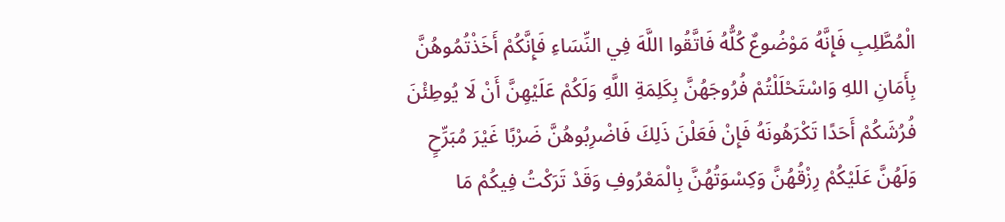الْمُطَّلِبِ فَإِنَّهُ مَوْضُوعٌ كُلُّهُ فَاتَّقُوا اللَّهَ فِي النِّسَاءِ فَإِنَّكُمْ أَخَذْتُمُوهُنَّ بِأَمَانِ اللهِ وَاسْتَحْلَلْتُمْ فُرُوجَهُنَّ بِكَلِمَةِ اللَّهِ وَلَكُمْ عَلَيْهِنَّ أَنْ لَا يُوطِئْنَ فُرُشَكُمْ أَحَدًا تَكْرَهُونَهُ فَإِنْ فَعَلْنَ ذَلِكَ فَاضْرِبُوهُنَّ ضَرْبًا غَيْرَ مُبَرِّحٍ وَلَهُنَّ عَلَيْكُمْ رِزْقُهُنَّ وَكِسْوَتُهُنَّ بِالْمَعْرُوفِ وَقَدْ تَرَكْتُ فِيكُمْ مَا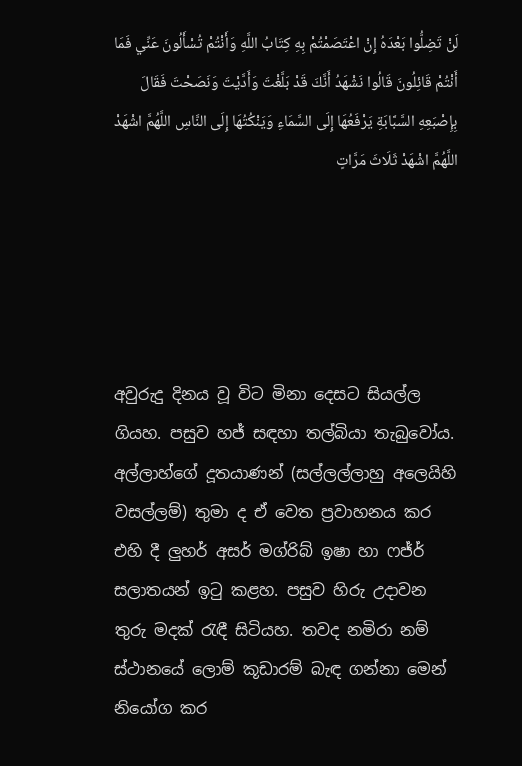لَنْ تَضِلُّوا بَعْدَهُ إِنْ اعْتَصَمْتُمْ بِهِ كِتَابُ اللَّهِ وَأَنْتُمْ تُسْأَلُونَ عَنِّي فَمَا أَنْتُمْ قَائِلُونَ قَالُوا نَشْهَدُ أَنَّكَ قَدْ بَلَّغْتَ وَأَدَّيْتَ وَنَصَحْتَ فَقَالَ بِإِصْبَعِهِ السَّبَّابَةِ يَرْفَعُهَا إِلَى السَّمَاءِ وَيَنْكُتُهَا إِلَى النَّاسِ اللَّهُمَّ اشْهَدْ اللَّهُمَّ اشْهَدْ ثَلَاثَ مَرَّاتٍ





අවුරුදු දිනය වූ විට මිනා දෙසට සියල්ල ගියහ. පසුව හජ් සඳහා තල්බියා තැබුවෝය. අල්ලාහ්ගේ දූතයාණන් (සල්ලල්ලාහු අලෙයිහි වසල්ලම්) තුමා ද ඒ වෙත ප්‍රවාහනය කර එහි දී ලුහර් අසර් මග්රිබ් ඉෂා හා ෆජ්ර් සලාතයන් ඉටු කළහ. පසුව හිරු උදාවන තුරු මදක් රැඳී සිටියහ. තවද නමිරා නම් ස්ථානයේ ලොම් කූඩාරම් බැඳ ගන්නා මෙන් නියෝග කර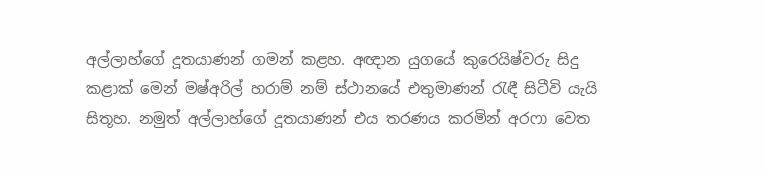අල්ලාහ්ගේ දූතයාණන් ගමන් කළහ. අඥාන යුගයේ කුරෙයිෂ්වරු සිදු කළාක් මෙන් මෂ්අරිල් හරාම් නම් ස්ථානයේ එතුමාණන් රැඳී සිටීවි යැයි සිතූහ. නමුත් අල්ලාහ්ගේ දූතයාණන් එය තරණය කරමින් අරෆා වෙත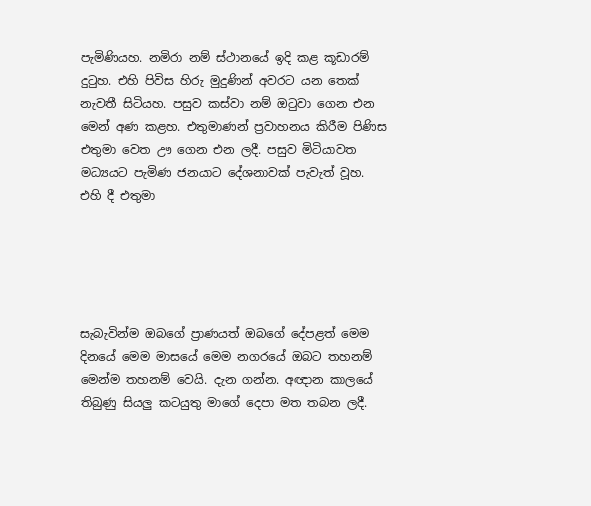පැමිණියහ. නමිරා නම් ස්ථානයේ ඉදි කළ කූඩාරම් දුටුහ. එහි පිවිස හිරු මුදුණින් අවරට යන තෙක් නැවතී සිටියහ. පසුව කස්වා නම් ඔටුවා ගෙන එන මෙන් අණ කළහ. එතුමාණන් ප්‍රවාහනය කිරීම පිණිස එතුමා වෙත ඌ ගෙන එන ලදී. පසුව මිටියාවත මධ්‍යයට පැමිණ ජනයාට දේශනාවක් පැවැත් වූහ. එහි දී එතුමා





සැබැවින්ම ඔබගේ ප්‍රාණයත් ඔබගේ දේපළත් මෙම දිනයේ මෙම මාසයේ මෙම නගරයේ ඔබට තහනම් මෙන්ම තහනම් වෙයි. දැන ගන්න. අඥාන කාලයේ තිබුණු සියලු කටයුතු මාගේ දෙපා මත තබන ලදී.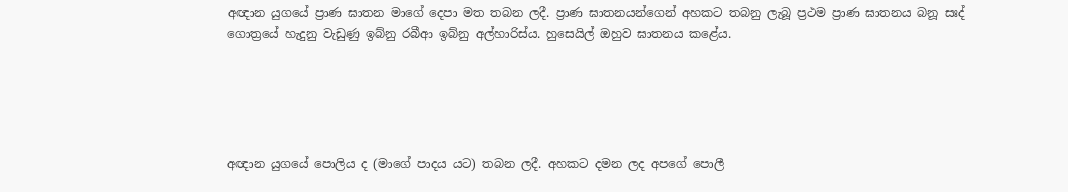අඥාන යුගයේ ප්‍රාණ ඝාතන මාගේ දෙපා මත තබන ලදී. ප්‍රාණ ඝාතනයන්ගෙන් අහකට තබනු ලැබූ ප්‍රථම ප්‍රාණ ඝාතනය බනූ සඃද් ගොත්‍රයේ හැදුනු වැඩුණු ඉබ්නු රබීආ ඉබ්නු අල්හාරිස්ය. හුසෙයිල් ඔහුව ඝාතනය කළේය.





අඥාන යුගයේ පොලිය ද (මාගේ පාදය යට) තබන ලදී. අහකට දමන ලද අපගේ පොලී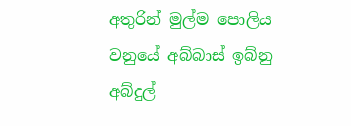අතුරින් මුල්ම පොලිය වනුයේ අබ්බාස් ඉබ්නු අබ්දුල්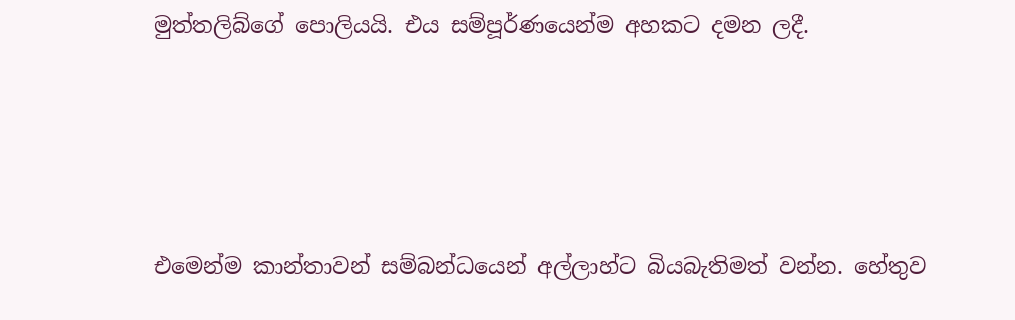මුත්තලිබ්ගේ පොලියයි. එය සම්පූර්ණයෙන්ම අහකට දමන ලදී.





එමෙන්ම කාන්තාවන් සම්බන්ධයෙන් අල්ලාහ්ට බියබැතිමත් වන්න. හේතුව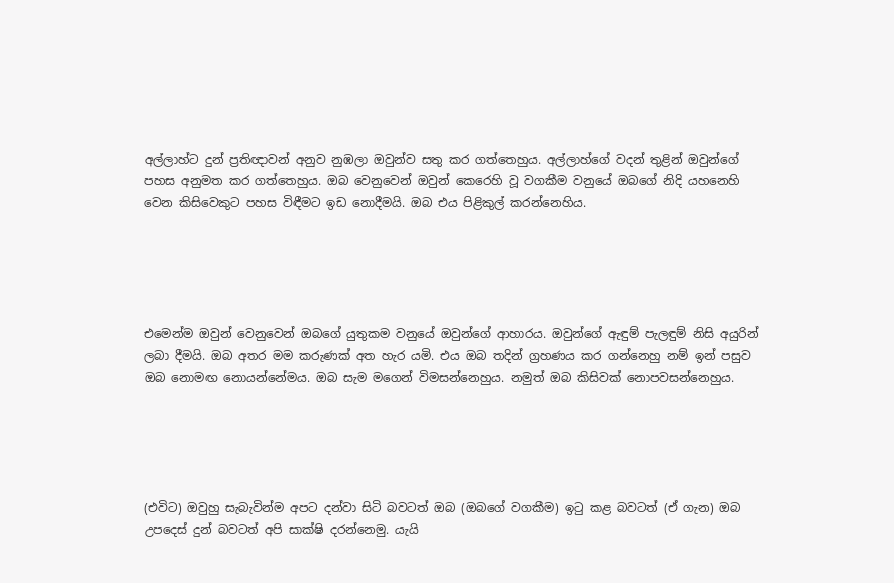අල්ලාහ්ට දුන් ප්‍රතිඥාවන් අනුව නුඹලා ඔවුන්ව සතු කර ගත්තෙහුය. අල්ලාහ්ගේ වදන් තුළින් ඔවුන්ගේ පහස අනුමත කර ගත්තෙහුය. ඔබ වෙනුවෙන් ඔවුන් කෙරෙහි වූ වගකීම වනුයේ ඔබගේ නිදි යහනෙහි වෙන කිසිවෙකුට පහස විඳීමට ඉඩ නොදීමයි. ඔබ එය පිළිකුල් කරන්නෙහිය.





එමෙන්ම ඔවුන් වෙනුවෙන් ඔබගේ යුතුකම වනුයේ ඔවුන්ගේ ආහාරය. ඔවුන්ගේ ඇඳුම් පැලඳුම් නිසි අයුරින් ලබා දීමයි. ඔබ අතර මම කරුණක් අත හැර යමි. එය ඔබ තදින් ග්‍රහණය කර ගන්නෙහු නම් ඉන් පසුව ඔබ නොමඟ නොයන්නේමය. ඔබ සැම මගෙන් විමසන්නෙහුය. නමුත් ඔබ කිසිවක් නොපවසන්නෙහුය.





(එවිට) ඔවුහු සැබැවින්ම අපට දන්වා සිටි බවටත් ඔබ (ඔබගේ වගකීම) ඉටු කළ බවටත් (ඒ ගැන) ඔබ උපදෙස් දුන් බවටත් අපි සාක්ෂි දරන්නෙමු. යැයි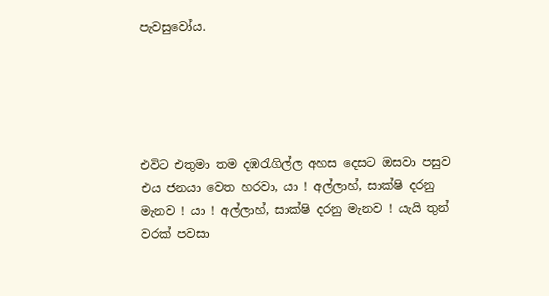පැවසුවෝය.





එවිට එතුමා තම දඹරැගිල්ල අහස දෙසට ඔසවා පසුව එය ජනයා වෙත හරවා, යා ! අල්ලාහ්, සාක්ෂි දරනු මැනව ! යා ! අල්ලාහ්, සාක්ෂි දරනු මැනව ! යැයි තුන් වරක් පවසා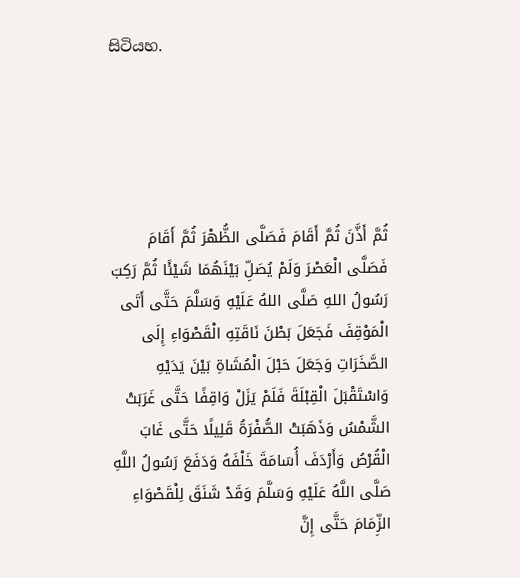සිටියහ.





ثُمَّ أَذَّنَ ثُمَّ أَقَامَ فَصَلَّى الظُّهْرَ ثُمَّ أَقَامَ فَصَلَّى الْعَصْرَ وَلَمْ يُصَلِّ بَيْنَهُمَا شَيْئًا ثُمَّ رَكِبَ رَسُولُ اللهِ صَلَّى اللهُ عَلَيْهِ وَسَلَّمَ حَتَّى أَتَى الْمَوْقِفَ فَجَعَلَ بَطْنَ نَاقَتِهِ الْقَصْوَاءِ إِلَى الصَّخَرَاتِ وَجَعَلَ حَبْلَ الْمُشَاةِ بَيْنَ يَدَيْهِ وَاسْتَقْبَلَ الْقِبْلَةَ فَلَمْ يَزَلْ وَاقِفًا حَتَّى غَرَبَتْ الشَّمْسُ وَذَهَبَتْ الصُّفْرَةُ قَلِيلًا حَتَّى غَابَ الْقُرْصُ وَأَرْدَفَ أُسَامَةَ خَلْفَهُ وَدَفَعَ رَسُولُ اللَّهِ صَلَّى اللَّهُ عَلَيْهِ وَسَلَّمَ وَقَدْ شَنَقَ لِلْقَصْوَاءِ الزِّمَامَ حَتَّى إِنَّ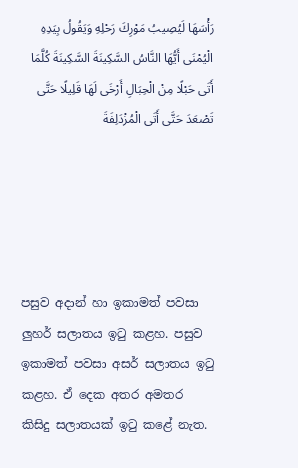رَأْسَهَا لَيُصِيبُ مَوْرِكَ رَحْلِهِ وَيَقُولُ بِيَدِهِ الْيُمْنَى أَيُّهَا النَّاسُ السَّكِينَةَ السَّكِينَةَ كُلَّمَا أَتَى حَبْلًا مِنْ الْحِبَالِ أَرْخَى لَهَا قَلِيلًا حَتَّى تَصْعَدَ حَتَّى أَتَى الْمُزْدَلِفَةَ





පසුව අදාන් හා ඉකාමත් පවසා ලුහර් සලාතය ඉටු කළහ. පසුව ඉකාමත් පවසා අසර් සලාතය ඉටු කළහ. ඒ දෙක අතර අමතර කිසිදු සලාතයක් ඉටු කළේ නැත.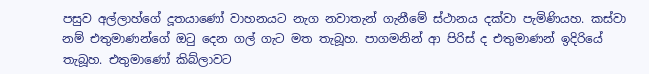පසුව අල්ලාහ්ගේ දූතයාණෝ වාහනයට නැග නවාතැන් ගැනීමේ ස්ථානය දක්වා පැමිණියහ. කස්වා නම් එතුමාණන්ගේ ඔටු දෙන ගල් ගැට මත තැබූහ. පාගමනින් ආ පිරිස් ද එතුමාණන් ඉදිරියේ තැබූහ. එතුමාණෝ කිබ්ලාවට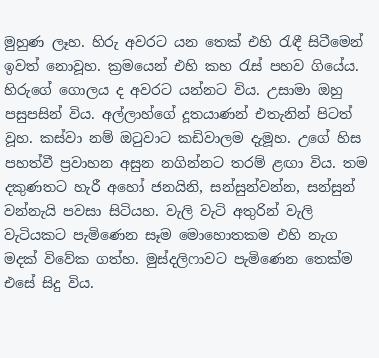මුහුණ ලෑහ. හිරු අවරට යන තෙක් එහි රැඳී සිටීමෙන් ඉවත් නොවූහ. ක්‍රමයෙන් එහි කහ රැස් පහව ගියේය. හිරුගේ ගොලය ද අවරට යන්නට විය. උසාමා ඔහු පසුපසින් විය. අල්ලාහ්ගේ දූතයාණන් එතැනින් පිටත් වූහ. කස්වා නම් ඔටුවාට කඩිවාලම දැමූහ. උගේ හිස පහත්වී ප්‍රවාහන අසුන නගින්නට තරම් ළඟා විය. තම දකුණතට හැරී අහෝ ජනයිනි, සන්සුන්වන්න, සන්සුන් වන්නැයි පවසා සිටියහ. වැලි වැටි අතුරින් වැලි වැටියකට පැමිණෙන සෑම මොහොතකම එහි නැග මදක් විවේක ගත්හ. මුස්දලිෆාවට පැමිණෙන තෙක්ම එසේ සිදු විය.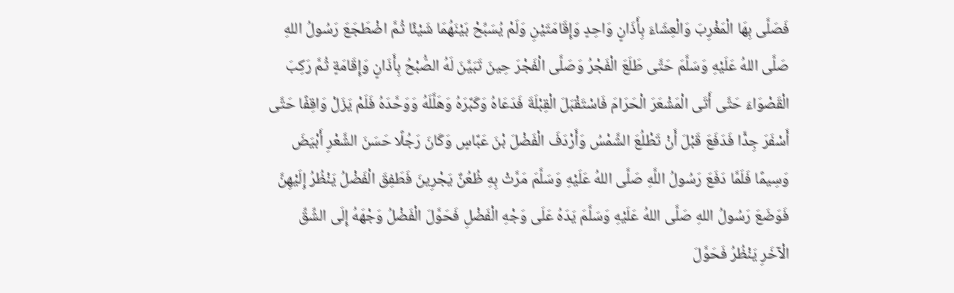فَصَلَّى بِهَا الْمَغْرِبَ وَالْعِشَاءَ بِأَذَانٍ وَاحِدٍ وَإِقَامَتَيْنِ وَلَمْ يُسَبِّحْ بَيْنَهُمَا شَيْئًا ثُمَّ اضْطَجَعَ رَسُولُ اللهِ صَلَّى اللهُ عَلَيْهِ وَسَلَّمَ حَتَّى طَلَعَ الْفَجْرُ وَصَلَّى الْفَجْرَ حِينَ تَبَيَّنَ لَهُ الصُّبْحُ بِأَذَانٍ وَإِقَامَةٍ ثُمَّ رَكِبَ الْقَصْوَاءَ حَتَّى أَتَى الْمَشْعَرَ الْحَرَامَ فَاسْتَقْبَلَ الْقِبْلَةَ فَدَعَاهُ وَكَبَّرَهُ وَهَلَّلَهُ وَوَحَّدَهُ فَلَمْ يَزَلْ وَاقِفًا حَتَّى أَسْفَرَ جِدًّا فَدَفَعَ قَبْلَ أَنْ تَطْلُعَ الشَّمْسُ وَأَرْدَفَ الْفَضْلَ بْنَ عَبَّاسٍ وَكَانَ رَجُلًا حَسَنَ الشَّعْرِ أَبْيَضَ وَسِيمًا فَلَمَّا دَفَعَ رَسُولُ اللَّهِ صَلَّى اللهُ عَلَيْهِ وَسَلَّمَ مَرَّتْ بِهِ ظُعُنٌ يَجْرِينَ فَطَفِقَ الْفَضْلُ يَنْظُرُ إِلَيْهِنَّ فَوَضَعَ رَسُولُ اللهِ صَلَّى اللهُ عَلَيْهِ وَسَلَّمَ يَدَهُ عَلَى وَجْهِ الْفَضْلِ فَحَوَّلَ الْفَضْلُ وَجْهَهُ إِلَى الشِّقِّ الْآخَرِ يَنْظُرُ فَحَوَّلَ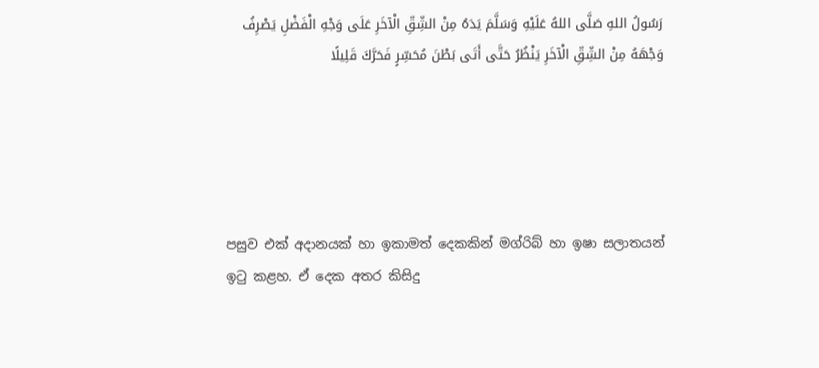رَسُولُ اللهِ صَلَّى اللهُ عَلَيْهِ وَسَلَّمَ يَدَهُ مِنْ الشِّقِّ الْآخَرِ عَلَى وَجْهِ الْفَضْلِ يَصْرِفُ وَجْهَهُ مِنْ الشِّقِّ الْآخَرِ يَنْظُرُ حَتَّى أَتَى بَطْنَ مُحَسِّرٍ فَحَرَّكَ قَلِيلًا





පසුව එක් අදානයක් හා ඉකාමත් දෙකකින් මග්රිබ් හා ඉෂා සලාතයන් ඉටු කළහ. ඒ දෙක අතර කිසිදු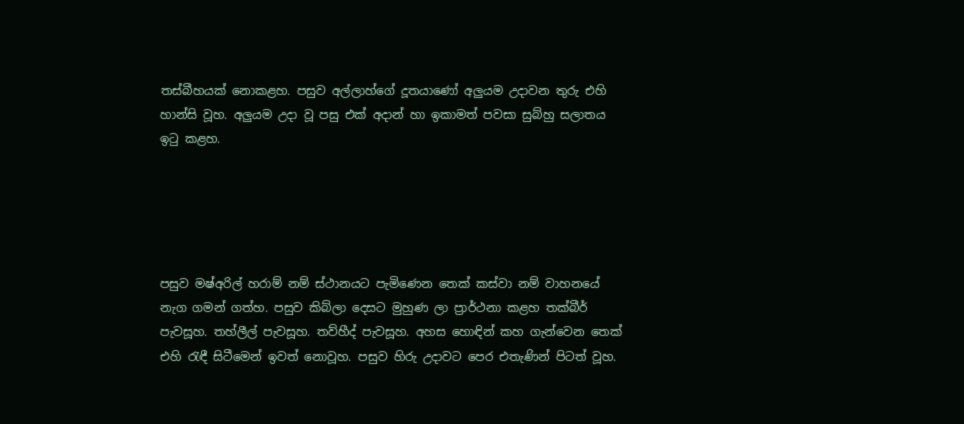තස්බීහයක් නොකළහ. පසුව අල්ලාහ්ගේ දූතයාණෝ අලුයම උදාවන තුරු එහි හාන්සි වූහ. අලුයම උදා වූ පසු එක් අදාන් හා ඉකාමත් පවසා සුබ්හු සලාතය ඉටු කළහ.





පසුව මෂ්අරිල් හරාම් නම් ස්ථානයට පැමිණෙන තෙක් කස්වා නම් වාහනයේ නැග ගමන් ගත්හ. පසුව කිබ්ලා දෙසට මුහුණ ලා ප්‍රාර්ථනා කළහ තක්බීර් පැවසූහ. තහ්ලීල් පැවසූහ. තව්හීද් පැවසූහ. අහස හොඳින් කහ ගැන්වෙන තෙක් එහි රැඳී සිටීමෙන් ඉවත් නොවූහ. පසුව හිරු උදාවට පෙර එතැණින් පිටත් වූහ.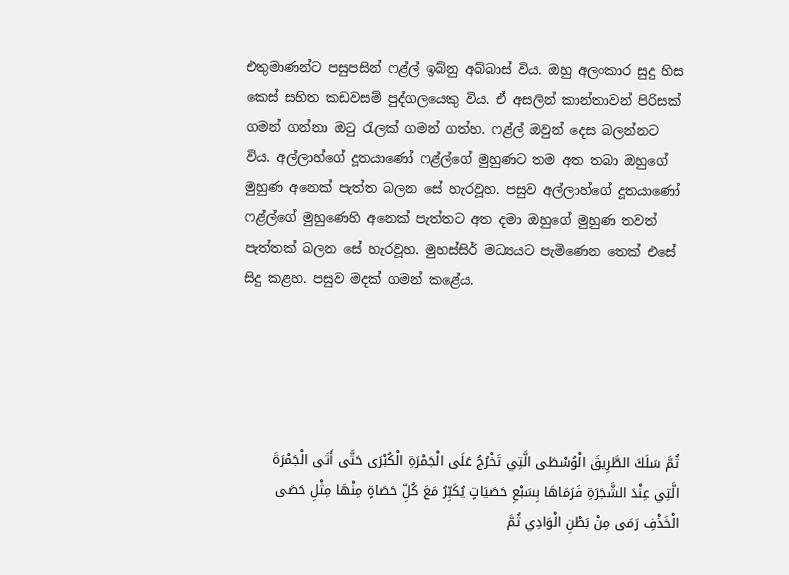එතුමාණන්ට පසුපසින් ෆළ්ල් ඉබ්නු අබ්බාස් විය. ඔහු අලංකාර සුදු හිස කෙස් සහිත කඩවසම් පුද්ගලයෙකු විය. ඒ අසලින් කාන්තාවන් පිරිසක් ගමන් ගන්නා ඔටු රැලක් ගමන් ගත්හ. ෆළ්ල් ඔවුන් දෙස බලන්නට විය. අල්ලාහ්ගේ දූතයාණෝ ෆළ්ල්ගේ මුහුණට තම අත තබා ඔහුගේ මුහුණ අනෙක් පැත්ත බලන සේ හැරවූහ. පසුව අල්ලාහ්ගේ දූතයාණෝ ෆළ්ල්ගේ මුහුණෙහි අනෙක් පැත්තට අත දමා ඔහුගේ මුහුණ තවත් පැත්තක් බලන සේ හැරවූහ. මුහස්සිර් මධ්‍යයට පැමිණෙන තෙක් එසේ සිදු කළහ. පසුව මදක් ගමන් කළේය.





ثُمَّ سَلَكَ الطَّرِيقَ الْوُسْطَى الَّتِي تَخْرُجُ عَلَى الْجَمْرَةِ الْكُبْرَى حَتَّى أَتَى الْجَمْرَةَ الَّتِي عِنْدَ الشَّجَرَةِ فَرَمَاهَا بِسَبْعِ حَصَيَاتٍ يُكَبِّرُ مَعَ كُلِّ حَصَاةٍ مِنْهَا مِثْلِ حَصَى الْخَذْفِ رَمَى مِنْ بَطْنِ الْوَادِي ثُمَّ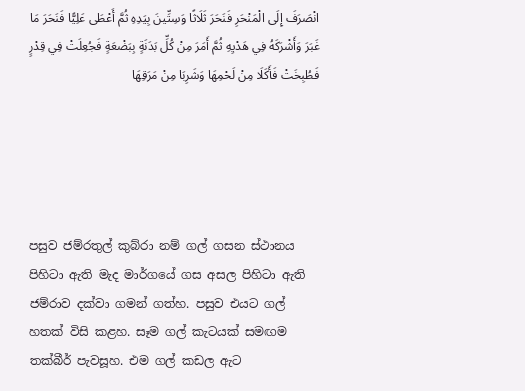انْصَرَفَ إِلَى الْمَنْحَرِ فَنَحَرَ ثَلَاثًا وَسِتِّينَ بِيَدِهِ ثُمَّ أَعْطَى عَلِيًّا فَنَحَرَ مَا غَبَرَ وَأَشْرَكَهُ فِي هَدْيِهِ ثُمَّ أَمَرَ مِنْ كُلِّ بَدَنَةٍ بِبَضْعَةٍ فَجُعِلَتْ فِي قِدْرٍ فَطُبِخَتْ فَأَكَلَا مِنْ لَحْمِهَا وَشَرِبَا مِنْ مَرَقِهَا





පසුව ජම්රතුල් කුබ්රා නම් ගල් ගසන ස්ථානය පිහිටා ඇති මැද මාර්ගයේ ගස අසල පිහිටා ඇති ජම්රාව දක්වා ගමන් ගත්හ. පසුව එයට ගල් හතක් විසි කළහ. සෑම ගල් කැටයක් සමඟම තක්බීර් පැවසූහ. එම ගල් කඩල ඇට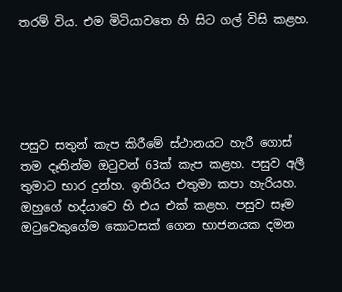තරම් විය. එම මිටියාවතෙ හි සිට ගල් විසි කළහ.





පසුව සතුන් කැප කිරීමේ ස්ථානයට හැරී ගොස් තම දෑතින්ම ඔටුවන් 63ක් කැප කළහ. පසුව අලී තුමාට භාර දුන්හ. ඉතිරිය එතුමා කපා හැරියහ. ඔහුගේ හද්යාවෙ හි එය එක් කළහ. පසුව සෑම ඔටුවෙකුගේම කොටසක් ගෙන භාජනයක දමන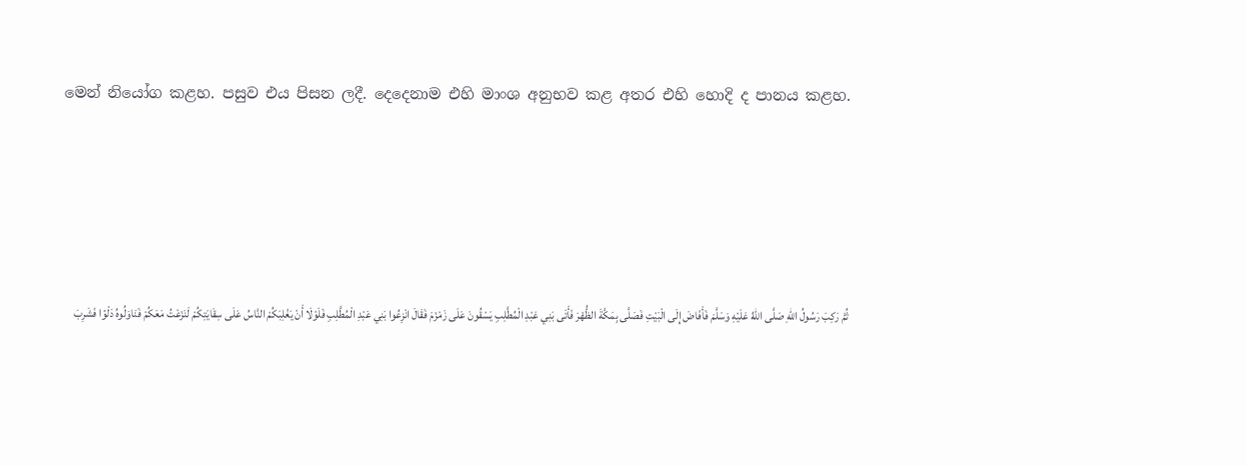මෙන් නියෝග කළහ. පසුව එය පිසන ලදී. දෙදෙනාම එහි මාංශ අනුභව කළ අතර එහි හොදි ද පානය කළහ.





ثُمَّ رَكِبَ رَسُولُ اللهِ صَلَّى اللهُ عَلَيْهِ وَسَلَّمَ فَأَفَاضَ إِلَى الْبَيْتِ فَصَلَّى بِمَكَّةَ الظُّهْرَ فَأَتَى بَنِي عَبْدِ الْمُطَّلِبِ يَسْقُونَ عَلَى زَمْزَمَ فَقَالَ انْزِعُوا بَنِي عَبْدِ الْمُطَّلِبِ فَلَوْلَا أَنْ يَغْلِبَكُمْ النَّاسُ عَلَى سِقَايَتِكُمْ لَنَزَعْتُ مَعَكُمْ فَنَاوَلُوهُ دَلْوًا فَشَرِبَ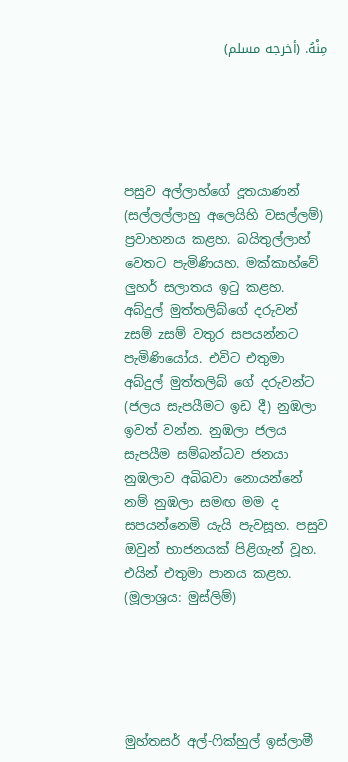مِنْهُ. (أخرجه مسلم)





පසුව අල්ලාහ්ගේ දූතයාණන් (සල්ලල්ලාහු අලෙයිහි වසල්ලම්) ප්‍රවාහනය කළහ. බයිතුල්ලාහ් වෙතට පැමිණියහ. මක්කාහ්වේ ලුහර් සලාතය ඉටු කළහ. අබ්දුල් මුත්තලිබ්ගේ දරුවන් zසම් zසම් වතුර සපයන්නට පැමිණියෝය. එවිට එතුමා අබ්දුල් මුත්තලිබ් ගේ දරුවන්ට (ජලය සැපයීමට ඉඩ දී) නුඹලා ඉවත් වන්න. නුඹලා ජලය සැපයීම සම්බන්ධව ජනයා නුඹලාව අබිබවා නොයන්නේ නම් නුඹලා සමඟ මම ද සපයන්නෙමි යැයි පැවසූහ. පසුව ඔවුන් භාජනයක් පිළිගැන් වූහ. එයින් එතුමා පානය කළහ. (මූලාශ්‍රය: මුස්ලිම්)





මුහ්තසර් අල්-ෆික්හුල් ඉස්ලාමී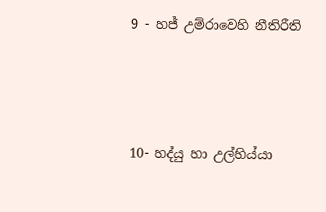9 - හජ් උම්රාවෙහි නීතිරීති





10- හද්යු හා උල්හිය්යා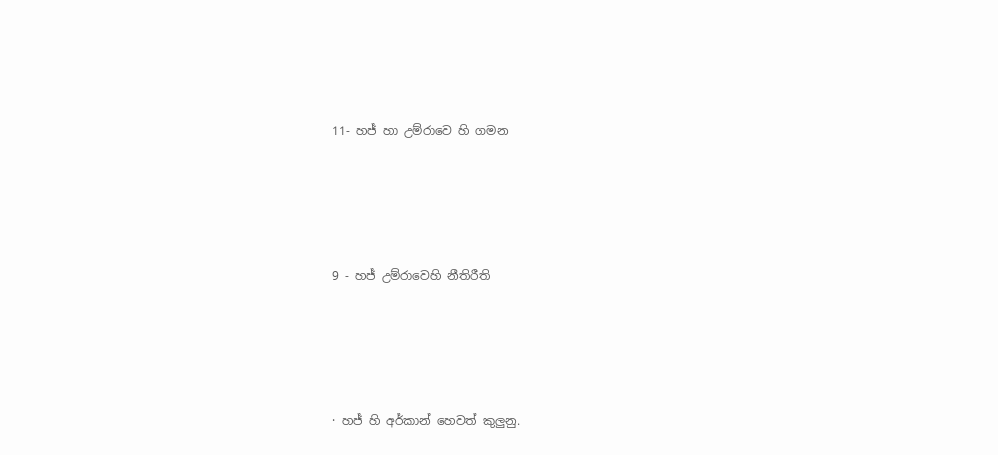11- හජ් හා උම්රාවෙ හි ගමන





9 - හජ් උම්රාවෙහි නීතිරීති





· හජ් හි අර්කාන් හෙවත් කුලුනු.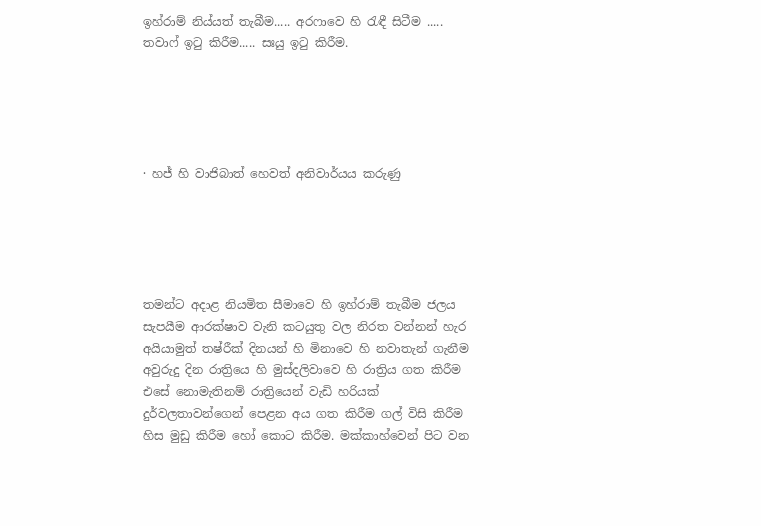ඉහ්රාම් නිය්යත් තැබීම..... අරෆාවෙ හි රැඳී සිටීම ..... තවාෆ් ඉටු කිරීම..... සඃයු ඉටු කිරීම.





· හජ් හි වාජිබාත් හෙවත් අනිවාර්යය කරුණු





තමන්ට අදාළ නියමිත සීමාවෙ හි ඉහ්රාම් තැබීම ජලය සැපයීම ආරක්ෂාව වැනි කටයුතු වල නිරත වන්නන් හැර අයියාමුත් තෂ්රීක් දිනයන් හි මිනාවෙ හි නවාතැන් ගැනීම අවුරුදු දින රාත්‍රියෙ හි මුස්දලිවාවෙ හි රාත්‍රිය ගත කිරීම එසේ නොමැතිනම් රාත්‍රියෙන් වැඩි හරියක් දුර්වලතාවන්ගෙන් පෙළන අය ගත කිරීම ගල් විසි කිරීම හිස මුඩු කිරීම හෝ කොට කිරීම. මක්කාහ්වෙන් පිට වන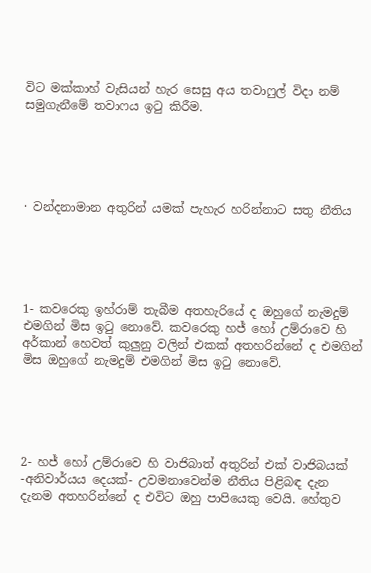විට මක්කාහ් වැසියන් හැර සෙසු අය තවාෆුල් විදා නම් සමුගැනීමේ තවාෆය ඉටු කිරීම.





· වන්දනාමාන අතුරින් යමක් පැහැර හරින්නාට සතු නීතිය





1- කවරෙකු ඉහ්රාම් තැබීම අතහැරියේ ද ඔහුගේ නැමදුම් එමගින් මිස ඉටු නොවේ. කවරෙකු හජ් හෝ උම්රාවෙ හි අර්කාන් හෙවත් කුලුනු වලින් එකක් අතහරින්නේ ද එමගින් මිස ඔහුගේ නැමදුම් එමගින් මිස ඉටු නොවේ.





2- හජ් හෝ උම්රාවෙ හි වාජිබාත් අතුරින් එක් වාජිබයක් -අනිවාර්යය දෙයක්- උවමනාවෙන්ම නීතිය පිළිබඳ දැන දැනම අතහරින්නේ ද එවිට ඔහු පාපියෙකු වෙයි. හේතුව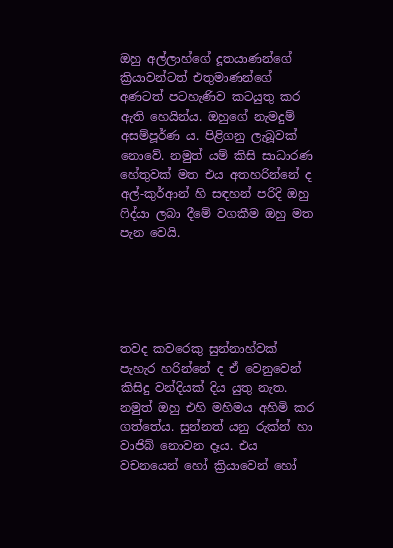ඔහු අල්ලාහ්ගේ දූතයාණන්ගේ ක්‍රියාවන්ටත් එතුමාණන්ගේ අණටත් පටහැණිව කටයුතු කර ඇති හෙයින්ය. ඔහුගේ නැමදුම් අසම්පූර්ණ ය. පිළිගනු ලැබූවක් නොවේ. නමුත් යම් කිසි සාධාරණ හේතුවක් මත එය අතහරින්නේ ද අල්-කුර්ආන් හි සඳහන් පරිදි ඔහු ෆිද්යා ලබා දීමේ වගකීම ඔහු මත පැන වෙයි.





තවද කවරෙකු සුන්නාහ්වක් පැහැර හරින්නේ ද ඒ වෙනුවෙන් කිසිදු වන්දියක් දිය යුතු නැත. නමුත් ඔහු එහි මහිමය අහිමි කර ගත්තේය. සුන්නත් යනු රුක්න් හා වාජිබ් නොවන දෑය. එය වචනයෙන් හෝ ක්‍රියාවෙන් හෝ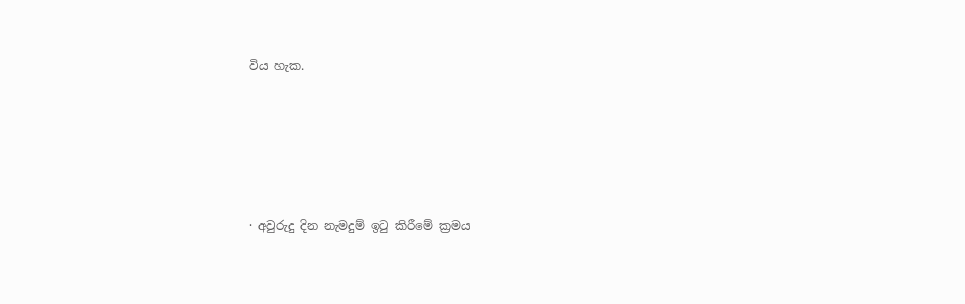විය හැක.





· අවුරුදු දින නැමදුම් ඉටු කිරීමේ ක්‍රමය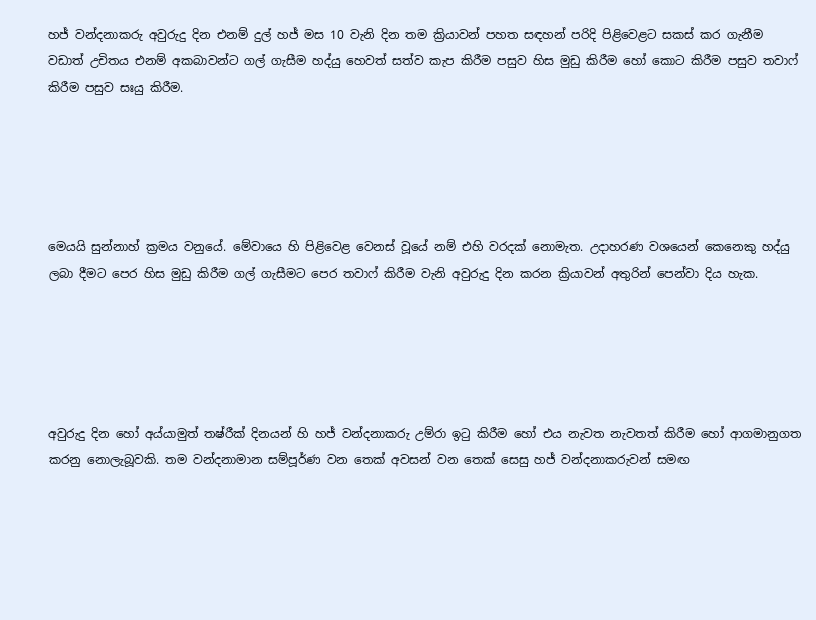හජ් වන්දනාකරු අවුරුදු දින එනම් දුල් හජ් මස 10 වැනි දින තම ක්‍රියාවන් පහත සඳහන් පරිදි පිළිවෙළට සකස් කර ගැනීම වඩාත් උචිතය එනම් අකබාවන්ට ගල් ගැසීම හද්යු හෙවත් සත්ව කැප කිරීම පසුව හිස මුඩු කිරීම හෝ කොට කිරීම පසුව තවාෆ් කිරීම පසුව සඃයු කිරීම.





මෙයයි සුන්නාහ් ක්‍රමය වනුයේ. මේවායෙ හි පිළිවෙළ වෙනස් වූයේ නම් එහි වරදක් නොමැත. උදාහරණ වශයෙන් කෙනෙකු හද්යු ලබා දීමට පෙර හිස මුඩු කිරීම ගල් ගැසීමට පෙර තවාෆ් කිරීම වැනි අවුරුදු දින කරන ක්‍රියාවන් අතුරින් පෙන්වා දිය හැක.





අවුරුදු දින හෝ අය්යාමුත් තෂ්රීක් දිනයන් හි හජ් වන්දනාකරු උම්රා ඉටු කිරීම හෝ එය නැවත නැවතත් කිරීම හෝ ආගමානුගත කරනු නොලැබූවකි. තම වන්දනාමාන සම්පූර්ණ වන තෙක් අවසන් වන තෙක් සෙසු හජ් වන්දනාකරුවන් සමඟ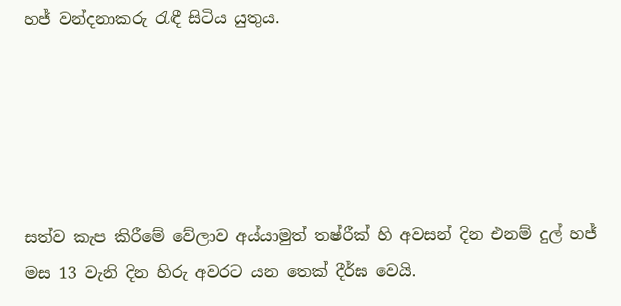හජ් වන්දනාකරු රැඳී සිටිය යුතුය.





සත්ව කැප කිරීමේ වේලාව අය්යාමුත් තෂ්රීක් හි අවසන් දින එනම් දුල් හජ් මස 13 වැනි දින හිරු අවරට යන තෙක් දීර්ඝ වෙයි.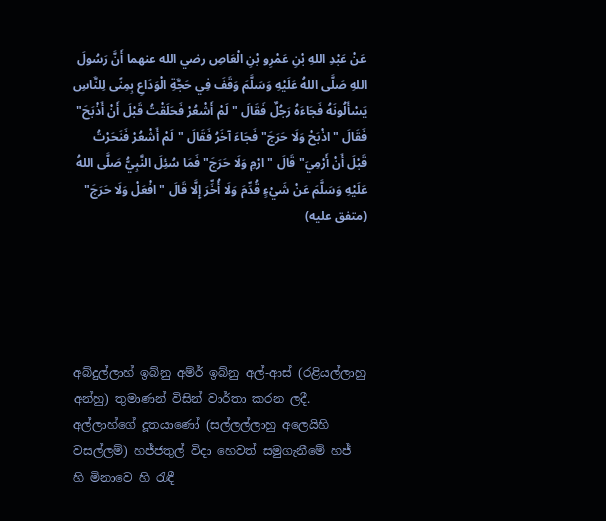عَنْ عَبْدِ اللهِ بْنِ عَمْرِو بْنِ الْعَاصِ رضي الله عنهما أَنَّ رَسُولَ اللهِ صَلَّى اللهُ عَلَيْهِ وَسَلَّمَ وَقَفَ فِي حَجَّةِ الْوَدَاعِ بِمِنًى لِلنَّاسِ يَسْأَلُونَهُ فَجَاءَهُ رَجُلٌ فَقَالَ "لَمْ أَشْعُرْ فَحَلَقْتُ قَبْلَ أَنْ أَذْبَحَ" فَقَالَ "اذْبَحْ وَلَا حَرَجَ" فَجَاءَ آخَرُ فَقَالَ "لَمْ أَشْعُرْ فَنَحَرْتُ قَبْلَ أَنْ أَرْمِيَ" قَالَ "ارْمِ وَلَا حَرَجَ" فَمَا سُئِلَ النَّبِيُّ صَلَّى اللهُ عَلَيْهِ وَسَلَّمَ عَنْ شَيْءٍ قُدِّمَ وَلَا أُخِّرَ إِلَّا قَالَ "افْعَلْ وَلَا حَرَجَ" (متفق عليه)





අබ්දුල්ලාහ් ඉබ්නු අම්ර් ඉබ්නු අල්-ආස් (රළියල්ලාහු අන්හු) තුමාණන් විසින් වාර්තා කරන ලදී. අල්ලාහ්ගේ දූතයාණෝ (සල්ලල්ලාහු අලෙයිහි වසල්ලම්) හජ්ජතුල් විදා හෙවත් සමුගැනීමේ හජ් හි මිනාවෙ හි රැඳී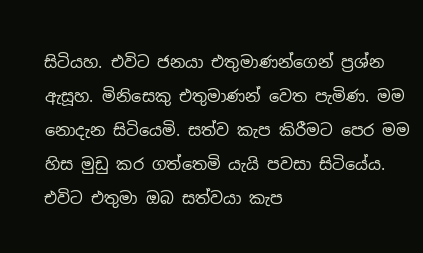සිටියහ. එවිට ජනයා එතුමාණන්ගෙන් ප්‍රශ්න ඇසූහ. මිනිසෙකු එතුමාණන් වෙත පැමිණ. මම නොදැන සිටියෙමි. සත්ව කැප කිරීමට පෙර මම හිස මුඩු කර ගත්තෙමි යැයි පවසා සිටියේය. එවිට එතුමා ඔබ සත්වයා කැප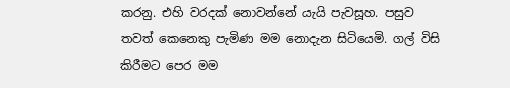කරනු. එහි වරදක් නොවන්නේ යැයි පැවසූහ. පසුව තවත් කෙනෙකු පැමිණ මම නොදැන සිටියෙමි. ගල් විසි කිරීමට පෙර මම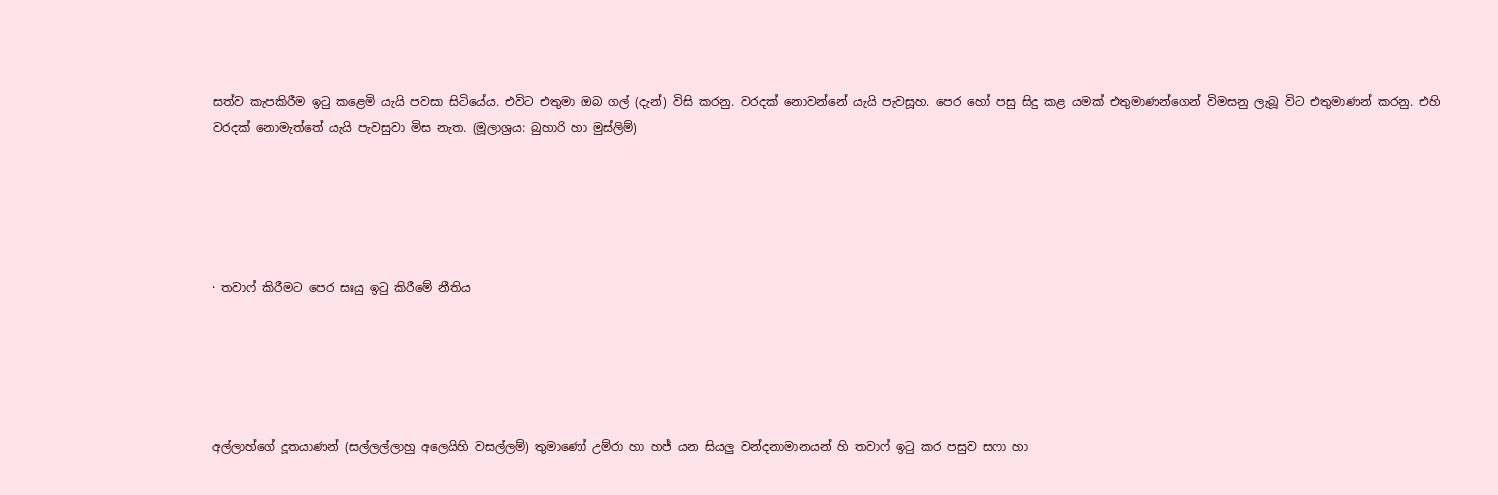සත්ව කැපකිරීම ඉටු කළෙමි යැයි පවසා සිටියේය. එවිට එතුමා ඔබ ගල් (දැන්) විසි කරනු. වරදක් නොවන්නේ යැයි පැවසූහ. පෙර හෝ පසු සිදු කළ යමක් එතුමාණන්ගෙන් විමසනු ලැබූ විට එතුමාණන් කරනු. එහි වරදක් නොමැත්තේ යැයි පැවසුවා මිස නැත. (මූලාශ්‍රය: බුහාරි හා මුස්ලිම්)





· තවාෆ් කිරීමට පෙර සඃයු ඉටු කිරීමේ නීතිය





අල්ලාහ්ගේ දූතයාණන් (සල්ලල්ලාහු අලෙයිහි වසල්ලම්) තුමාණෝ උම්රා හා හජ් යන සියලු වන්දනාමානයන් හි තවාෆ් ඉටු කර පසුව සෆා හා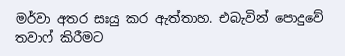මර්වා අතර සඃයු කර ඇත්තාහ. එබැවින් පොදුවේ තවාෆ් කිරීමට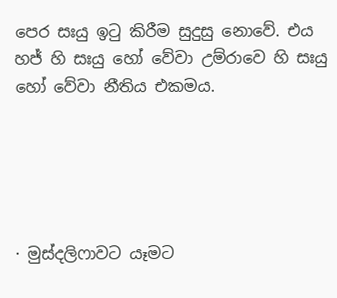පෙර සඃයු ඉටු කිරීම සුදුසු නොවේ. එය හජ් හි සඃයු හෝ වේවා උම්රාවෙ හි සඃයු හෝ වේවා නීතිය එකමය.





· මුස්දලිෆාවට යෑමට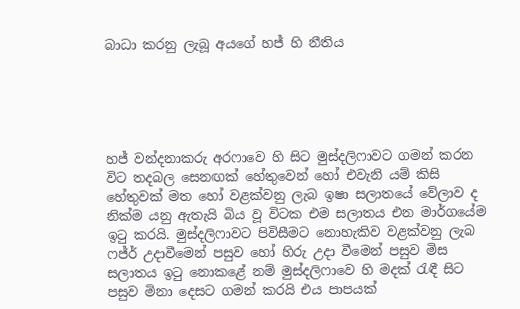බාධා කරනු ලැබූ අයගේ හජ් හි නීතිය





හජ් වන්දනාකරු අරෆාවෙ හි සිට මුස්දලිෆාවට ගමන් කරන විට තදබල සෙනඟක් හේතුවෙන් හෝ එවැනි යම් කිසි හේතුවක් මත හෝ වළක්වනු ලැබ ඉෂා සලාතයේ වේලාව ද නික්ම යනු ඇතැයි බිය වූ විටක එම සලාතය එන මාර්ගයේම ඉටු කරයි. මුස්දලිෆාවට පිවිසීමට නොහැකිව වළක්වනු ලැබ ෆජ්ර් උදාවීමෙන් පසුව හෝ හිරු උදා වීමෙන් පසුව මිස සලාතය ඉටු නොකළේ නම් මුස්දලිෆාවෙ හි මදක් රැඳී සිට පසුව මිනා දෙසට ගමන් කරයි එය පාපයක්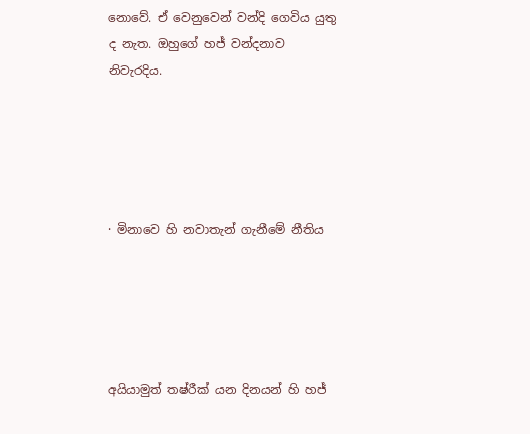නොවේ. ඒ වෙනුවෙන් වන්දි ගෙවිය යුතු ද නැත. ඔහුගේ හජ් වන්දනාව නිවැරදිය.





· මිනාවෙ හි නවාතැන් ගැනීමේ නීතිය





අයියාමුත් තෂ්රීක් යන දිනයන් හි හජ්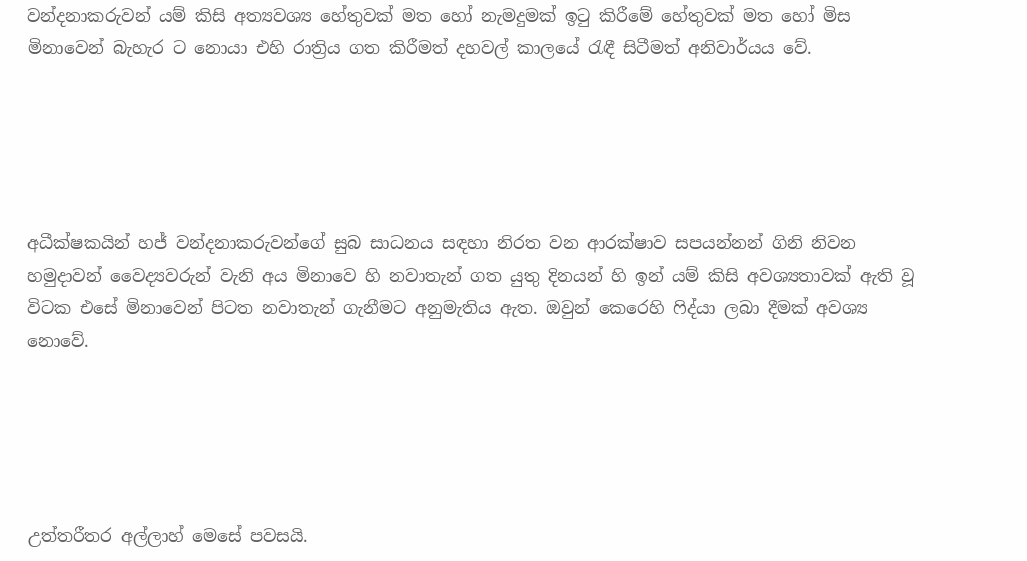වන්දනාකරුවන් යම් කිසි අත්‍යවශ්‍ය හේතුවක් මත හෝ නැමදුමක් ඉටු කිරීමේ හේතුවක් මත හෝ මිස මිනාවෙන් බැහැර ට නොයා එහි රාත්‍රිය ගත කිරීමත් දහවල් කාලයේ රැඳී සිටීමත් අනිවාර්යය වේ.





අධීක්ෂකයින් හජ් වන්දනාකරුවන්ගේ සුබ සාධනය සඳහා නිරත වන ආරක්ෂාව සපයන්නන් ගිනි නිවන හමුදාවන් වෛද්‍යවරුන් වැනි අය මිනාවෙ හි නවාතැන් ගත යුතු දිනයන් හි ඉන් යම් කිසි අවශ්‍යතාවක් ඇති වූ විටක එසේ මිනාවෙන් පිටත නවාතැන් ගැනීමට අනුමැතිය ඇත. ඔවුන් කෙරෙහි ෆිද්යා ලබා දීමක් අවශ්‍ය නොවේ.





උත්තරීතර අල්ලාහ් මෙසේ පවසයි.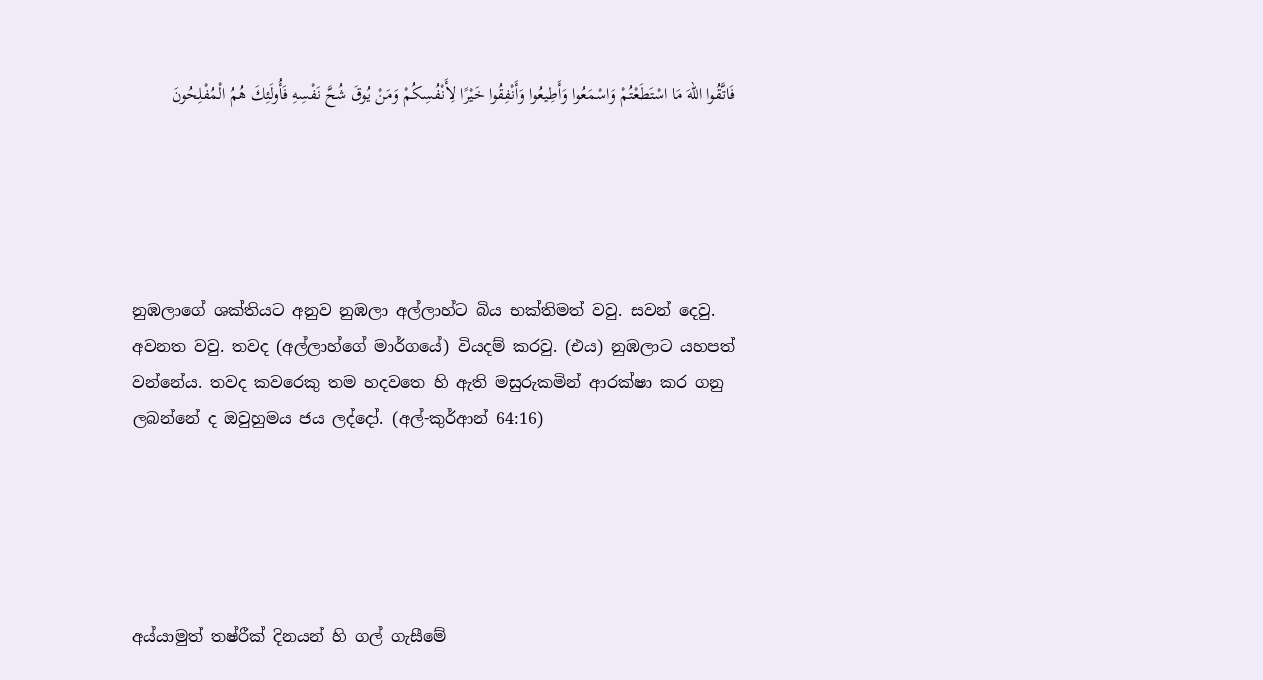فَاتَّقُوا اللهَ مَا اسْتَطَعْتُمْ وَاسْمَعُوا وَأَطِيعُوا وَأَنْفِقُوا خَيْرًا لِأَنْفُسِكُمْ وَمَنْ يُوقَ شُحَّ نَفْسِهِ فَأُولَئِكَ هُمُ الْمُفْلِحُونَ





නුඹලාගේ ශක්තියට අනුව නුඹලා අල්ලාහ්ට බිය භක්තිමත් වවු. සවන් දෙවු. අවනත වවු. තවද (අල්ලාහ්ගේ මාර්ගයේ) වියදම් කරවු. (එය) නුඹලාට යහපත් වන්නේය. තවද කවරෙකු තම හදවතෙ හි ඇති මසුරුකමින් ආරක්ෂා කර ගනු ලබන්නේ ද ඔවුහුමය ජය ලද්දෝ. (අල්-කුර්ආන් 64:16)





අය්යාමුත් තෂ්රීක් දිනයන් හි ගල් ගැසීමේ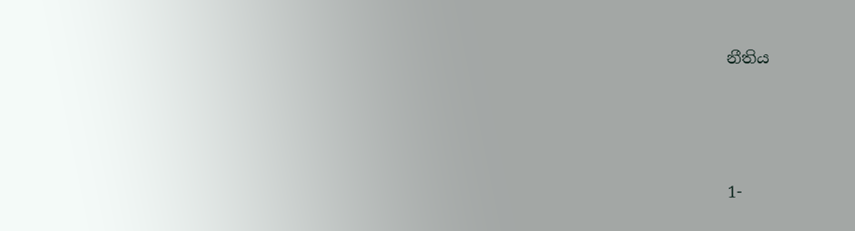නීතිය





1-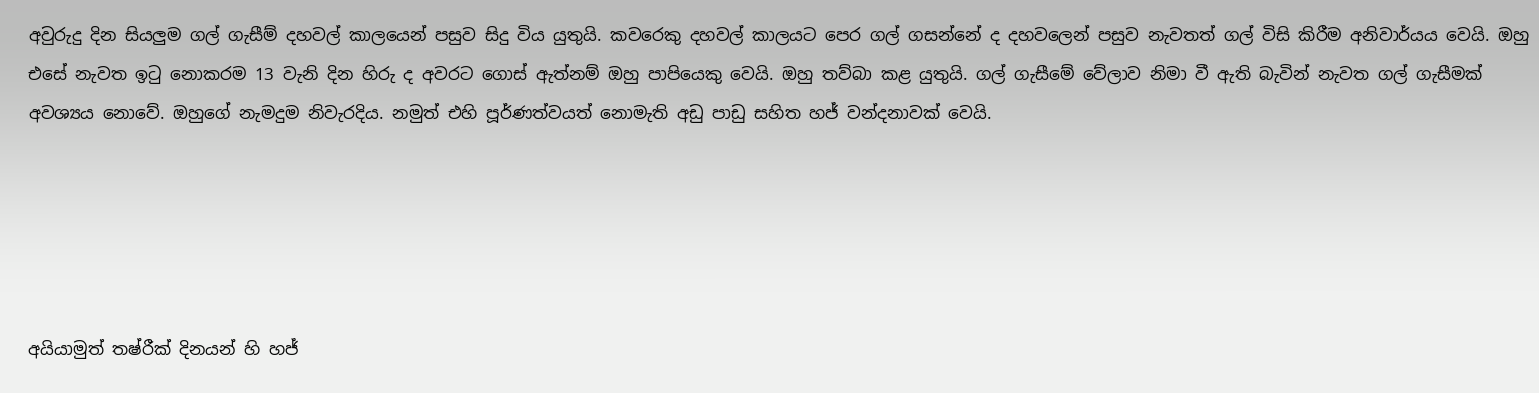අවුරුදු දින සියලුම ගල් ගැසීම් දහවල් කාලයෙන් පසුව සිදු විය යුතුයි. කවරෙකු දහවල් කාලයට පෙර ගල් ගසන්නේ ද දහවලෙන් පසුව නැවතත් ගල් විසි කිරීම අනිවාර්යය වෙයි. ඔහු එසේ නැවත ඉටු නොකරම 13 වැනි දින හිරු ද අවරට ගොස් ඇත්නම් ඔහු පාපියෙකු වෙයි. ඔහු තව්බා කළ යුතුයි. ගල් ගැසීමේ වේලාව නිමා වී ඇති බැවින් නැවත ගල් ගැසීමක් අවශ්‍යය නොවේ. ඔහුගේ නැමදුම නිවැරදිය. නමුත් එහි පූර්ණත්වයත් නොමැති අඩු පාඩු සහිත හජ් වන්දනාවක් වෙයි.





අයියාමුත් තෂ්රීක් දිනයන් හි හජ්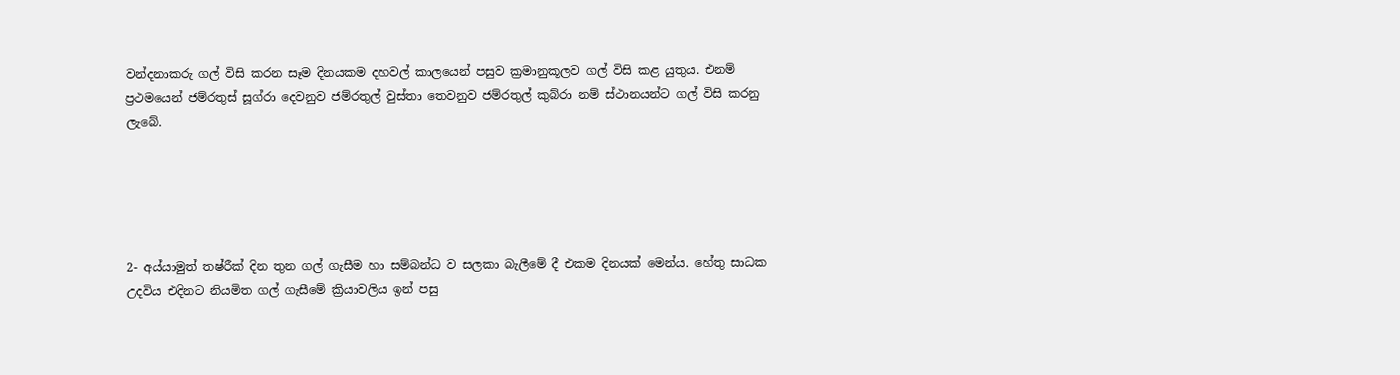වන්දනාකරු ගල් විසි කරන සෑම දිනයකම දහවල් කාලයෙන් පසුව ක්‍රමානුකූලව ගල් විසි කළ යුතුය. එනම් ප්‍රථමයෙන් ජම්රතුස් සූග්රා දෙවනුව ජම්රතුල් වුස්තා තෙවනුව ජම්රතුල් කුබ්රා නම් ස්ථානයන්ට ගල් විසි කරනු ලැබේ.





2- අය්යාමුත් තෂ්රීක් දින තුන ගල් ගැසීම හා සම්බන්ධ ව සලකා බැලීමේ දී එකම දිනයක් මෙන්ය. හේතු සාධක උදවිය එදිනට නියමිත ගල් ගැසීමේ ක්‍රියාවලිය ඉන් පසු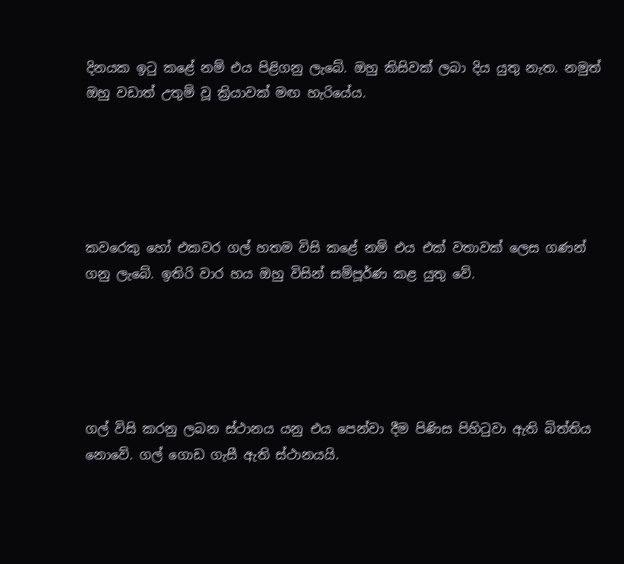දිනයක ඉටු කළේ නම් එය පිළිගනු ලැබේ. ඔහු කිසිවක් ලබා දිය යුතු නැත. නමුත් ඔහු වඩාත් උතුම් වූ ක්‍රියාවක් මඟ හැරියේය.





කවරෙකු හෝ එකවර ගල් හතම විසි කළේ නම් එය එක් වතාවක් ලෙස ගණන් ගනු ලැබේ. ඉතිරි වාර හය ඔහු විසින් සම්පූර්ණ කළ යුතු වේ.





ගල් විසි කරනු ලබන ස්ථානය යනු එය පෙන්වා දීම පිණිස පිහිටුවා ඇති බිත්තිය නොවේ. ගල් ගොඩ ගැසී ඇති ස්ථානයයි.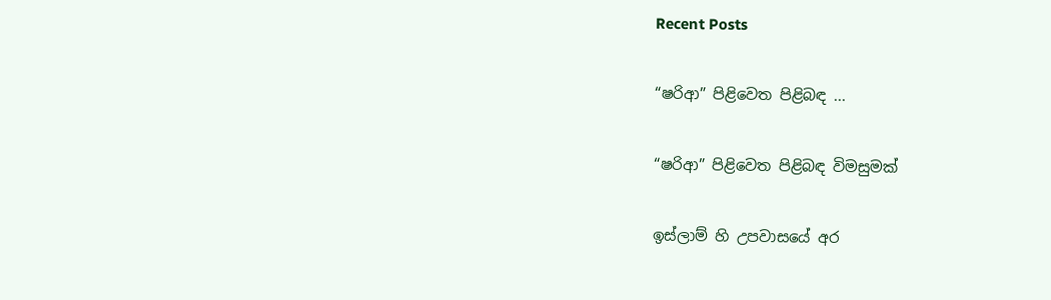Recent Posts

“ෂරිආ” පිළිවෙත පිළිබඳ ...

“ෂරිආ” පිළිවෙත පිළිබඳ විමසුමක්

ඉස්ලාම් හි උපවාසයේ අර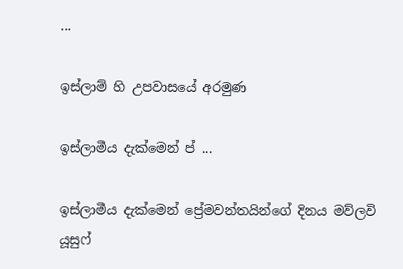...

ඉස්ලාම් හි උපවාසයේ අරමුණ

ඉස්ලාමීය දැක්මෙන් ප්‍ ...

ඉස්ලාමීය දැක්මෙන් ප්‍රේමවන්තයින්ගේ දිනය මව්ලවි යූසුෆ්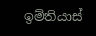ඉම්තියාස්